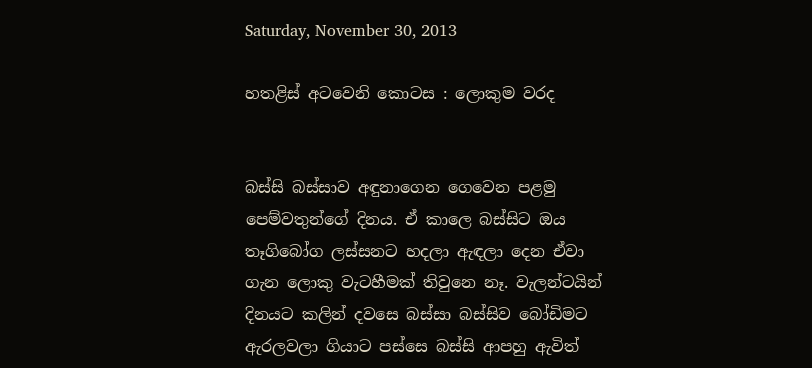Saturday, November 30, 2013

හතළිස් අටවෙනි කොටස : ලොකුම වරද


බස්සි බස්සාව අඳුනාගෙන ගෙවෙන පළමු පෙම්වතුන්ගේ දිනය. ඒ කාලෙ බස්සිට ඔය තෑගිබෝග ලස්සනට හදලා ඇඳලා දෙන ඒවා ගැන ලොකු වැටහීමක් තිවුනෙ නෑ. වැලන්ටයින් දිනයට කලින් දවසෙ බස්සා බස්සිව බෝඩිමට ඇරලවලා ගියාට පස්සෙ බස්සි ආපහු ඇවිත්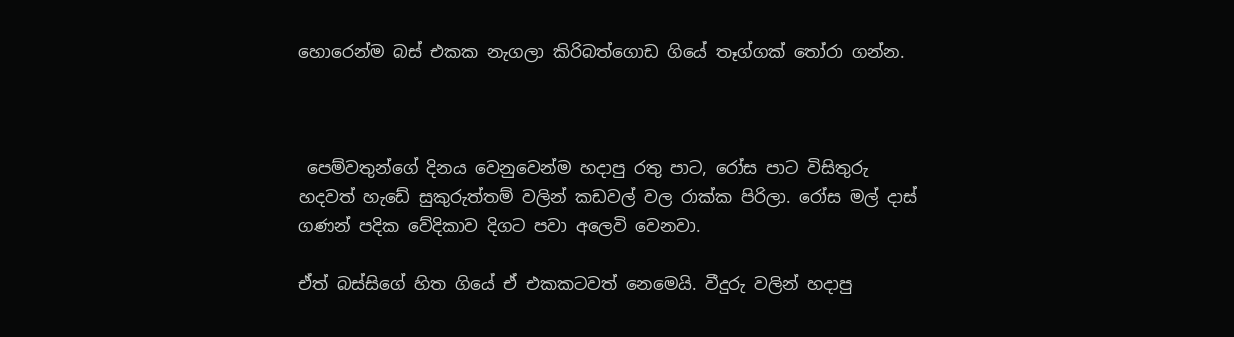හොරෙන්ම බස් එකක නැගලා කිරිබත්ගොඩ ගියේ තෑග්ගක් තෝරා ගන්න.



 පෙම්වතුන්ගේ දිනය වෙනුවෙන්ම හදාපු රතු පාට, රෝස පාට විසිතුරු හදවත් හැඩේ සුකුරුත්තම් වලින් කඩවල් වල රාක්ක පිරිලා. රෝස මල් දාස් ගණන් පදික වේදිකාව දිගට පවා අලෙවි වෙනවා.

ඒත් බස්සිගේ හිත ගියේ ඒ එකකටවත් නෙමෙයි. වීදුරු වලින් හදාපු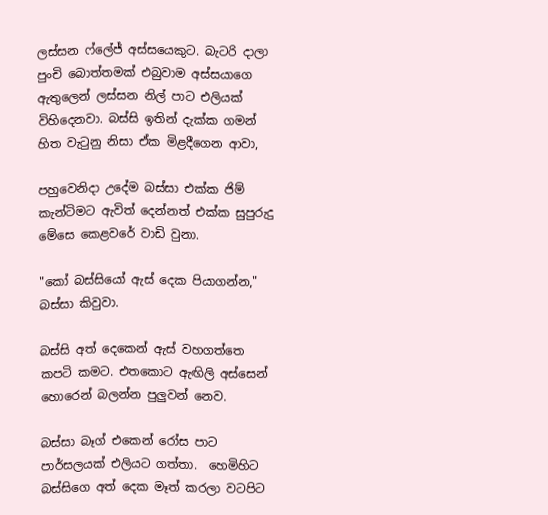ලස්සන ෆ්ලේජ් අස්සයෙකුට. බැටරි දාලා පුංචි බොත්තමක් එබුවාම අස්සයාගෙ ඇතුලෙන් ලස්සන නිල් පාට එලියක් විහිදෙනවා. බස්සි ඉතින් දැක්ක ගමන් හිත වැටුනු නිසා ඒක මිළදීගෙන ආවා,

පහුවෙනිදා උදේම බස්සා එක්ක ජිම් කැන්ටිමට ඇවිත් දෙන්නත් එක්ක සුපුරුදු මේසෙ කෙළවරේ වාඩි වුනා.

"කෝ බස්සියෝ ඇස් දෙක පියාගන්න," බස්සා කිවුවා.

බස්සි අත් දෙකෙන් ඇස් වහගත්තෙ කපටි කමට. එතකොට ඇඟිලි අස්සෙන් හොරෙන් බලන්න පුලුවන් නෙව.

බස්සා බෑග් එකෙන් රෝස පාට පාර්සලයක් එලියට ගත්තා.  හෙමිහිට බස්සිගෙ අත් දෙක මෑත් කරලා වටපිට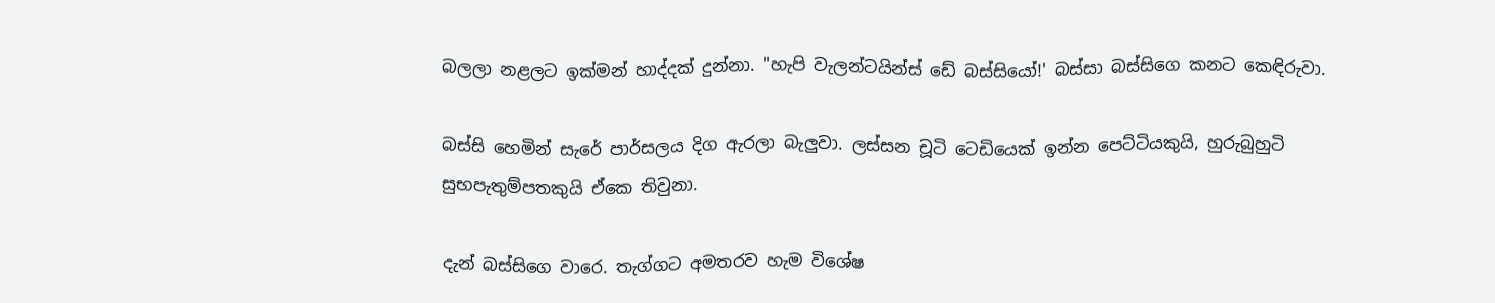බලලා නළලට ඉක්මන් හාද්දක් දුන්නා. "හැපි වැලන්ටයින්ස් ඩේ බස්සියෝ!' බස්සා බස්සිගෙ කනට කෙඳිරුවා.

බස්සි හෙමින් සැරේ පාර්සලය දිග ඇරලා බැලුවා. ලස්සන චූටි ටෙඩියෙක් ඉන්න පෙට්ටියකුයි, හුරුබුහුටි සුභපැතුම්පතකුයි ඒකෙ තිවුනා.

දැන් බස්සිගෙ වාරෙ. තැග්ගට අමතරව හැම විශේෂ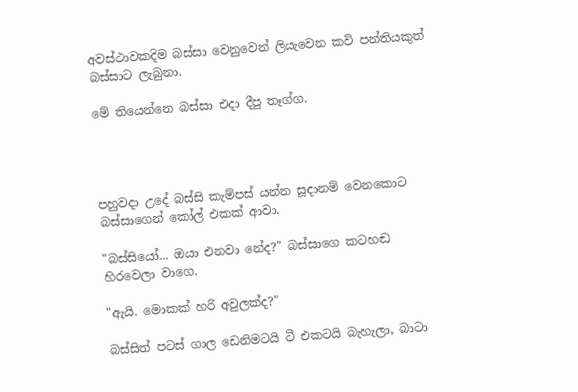අවස්ථාවකදිම බස්සා වෙනුවෙන් ලියැවෙන කවි පන්තියකුත් බස්සාට ලැබුනා.

මේ තියෙන්නෙ බස්සා එදා දීපු තෑග්ග.




පහුවදා උදේ බස්සි කැම්පස් යන්න සූදානම් වෙනකොට බස්සාගෙන් කෝල් එකක් ආවා.

"බස්සියෝ... ඔයා එනවා නේද?" බස්සාගෙ කටහඬ හිරවෙලා වාගෙ.

"ඇයි. මොකක් හරි අවුලක්ද?"

බස්සිත් පටස් ගාල ඩෙනිමටයි ටී එකටයි බැහැලා, බාටා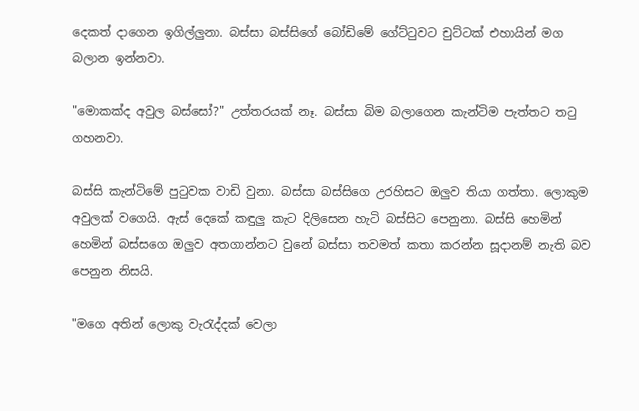දෙකත් දාගෙන ඉගිල්ලුනා. බස්සා බස්සිගේ බෝඩිමේ ගේට්ටුවට චුට්ටක් එහායින් මග බලාන ඉන්නවා.

"මොකක්ද අවුල බස්සෝ?" උත්තරයක් නෑ. බස්සා බිම බලාගෙන කැන්ටිම පැත්තට තටු ගහනවා.

බස්සි කැන්ටිමේ පුටුවක වාඩි වුනා. බස්සා බස්සිගෙ උරහිසට ඔලුව තියා ගත්තා. ලොකුම අවුලක් වගෙයි. ඇස් දෙකේ කඳුලු කැට දිලිසෙන හැටි බස්සිට පෙනුනා. බස්සි හෙමින් හෙමින් බස්සගෙ ඔලුව අතගාන්නට වුනේ බස්සා තවමත් කතා කරන්න සූදානම් නැති බව පෙනුන නිසයි.

"මගෙ අතින් ලොකු වැරැද්දක් වෙලා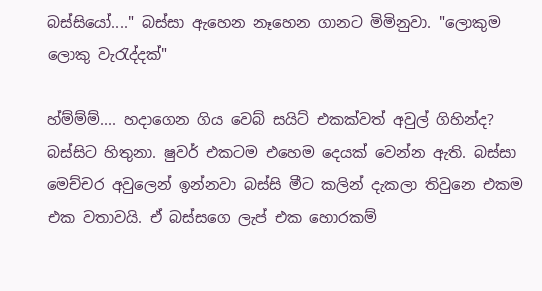බස්සියෝ...." බස්සා ඇහෙන නෑහෙන ගානට මිමිනුවා. "ලොකුම ලොකු වැරැද්දක්"

හ්ම්ම්ම්.... හදාගෙන ගිය වෙබ් සයිට් එකක්වත් අවුල් ගිහින්ද? බස්සිට හිතුනා. ෂුවර් එකටම එහෙම දෙයක් වෙන්න ඇති. බස්සා මෙච්චර අවුලෙන් ඉන්නවා බස්සි මීට කලින් දැකලා තිවුනෙ එකම එක වතාවයි. ඒ බස්සගෙ ලැප් එක හොරකම්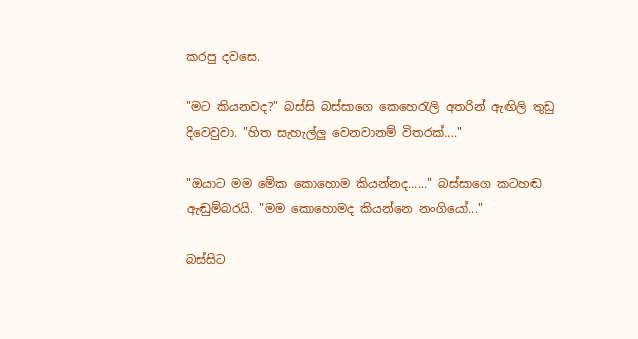කරපු දවසෙ.

"මට කියනවද?" බස්සි බස්සාගෙ කෙහෙරැලි අතරින් ඇඟිලි තුඩු දිවෙවුවා. "හිත සැහැල්ලු වෙනවානම් විතරක්...."

"ඔයාට මම මේක කොහොම කියන්නද......" බස්සාගෙ කටහඬ ඇඬුම්බරයි. "මම කොහොමද කියන්නෙ නංගියෝ..."

බස්සිට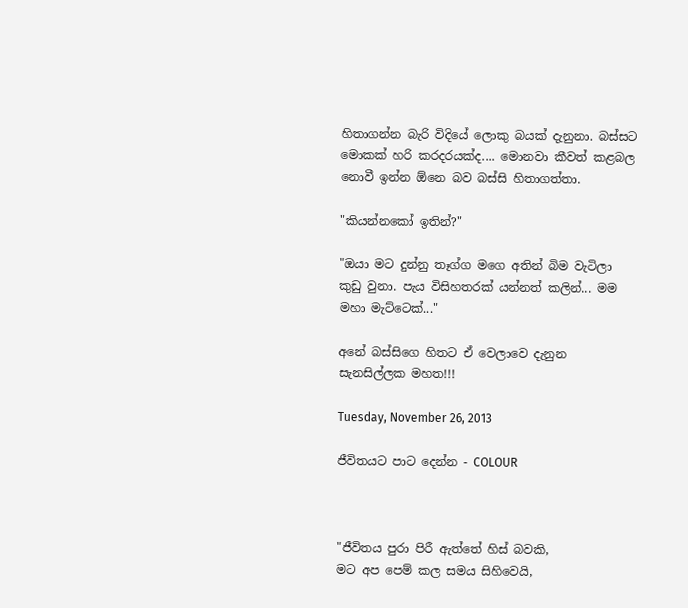හිතාගන්න බැරි විදියේ ලොකු බයක් දැනුනා. බස්සට මොකක් හරි කරදරයක්ද.... මොනවා කීවත් කළබල නොවී ඉන්න ඕනෙ බව බස්සි හිතාගත්තා.

"කියන්නකෝ ඉතින්?"

"ඔයා මට දුන්නු තෑග්ග මගෙ අතින් බිම වැටිලා කුඩු වුනා. පැය විසිහතරක් යන්නත් කලින්... මම මහා මැට්ටෙක්..."

අනේ බස්සිගෙ හිතට ඒ වෙලාවෙ දැනුන සැනසිල්ලක මහත!!!

Tuesday, November 26, 2013

ජීවිතයට පාට දෙන්න - COLOUR



"ජීවිතය පුරා පිරී ඇත්තේ හිස් බවකි,
මට අප පෙම් කල සමය සිහිවෙයි,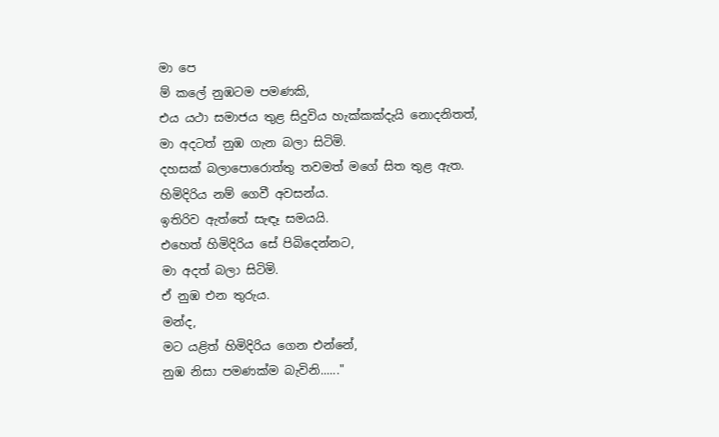මා පෙ
ම් කලේ නුඹටම පමණකි,
එය යථා සමාජය තුළ සිදුවිය හැක්කක්දැයි නොදනිතත්,
මා අදටත් නුඹ ගැන බලා සිටිමි.
දහසක් බලාපොරොත්තු තවමත් මගේ සිත තුළ ඇත.
හිමිදිරිය නම් ගෙවී අවසන්ය.
ඉතිරිව ඇත්තේ සැඳෑ සමයයි.
එහෙත් හිමිදිරිය සේ පිබිදෙන්නට,
මා අදත් බලා සිටිමි.
ඒ නුඹ එන තුරුය.
මන්ද,
මට යළිත් හිමිදිරිය ගෙන එන්නේ,
නුඹ නිසා පමණක්ම බැවිනි......"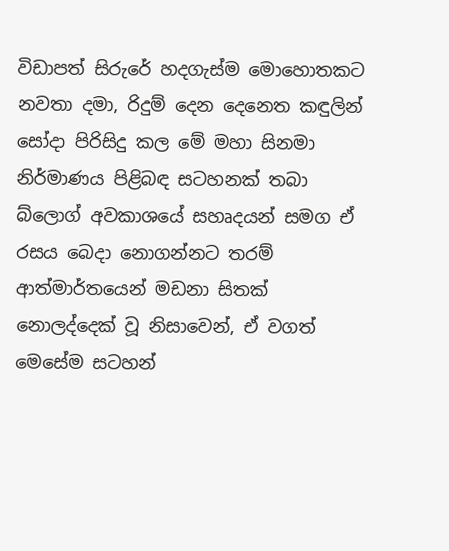විඩාපත් සිරුරේ හදගැස්ම මොහොතකට නවතා දමා, රිදුම් දෙන දෙනෙත කඳුලින් සෝදා පිරිසිදු කල මේ මහා සිනමා නිර්මාණය පිළිබඳ සටහනක් තබා බ්ලොග් අවකාශයේ සහෘදයන් සමග ඒ රසය බෙදා නොගන්නට තරම් ආත්මාර්තයෙන් මඩනා සිතක් නොලද්දෙක් වූ නිසාවෙන්, ඒ වගත් මෙසේම සටහන්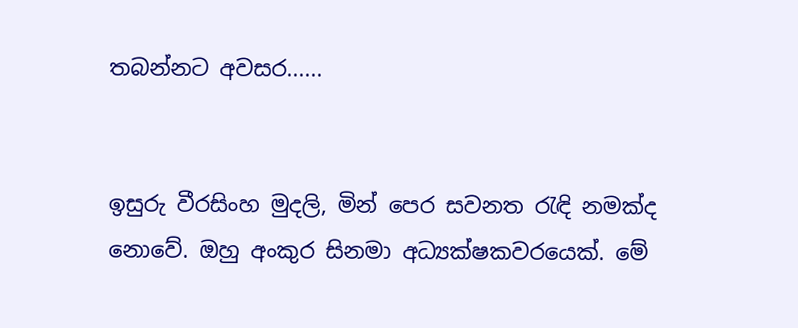තබන්නට අවසර......


ඉසුරු වීරසිංහ මුදලි, මින් පෙර සවනත රැඳි නමක්ද නොවේ. ඔහු අංකුර සිනමා අධ්‍යක්ෂකවරයෙක්. මේ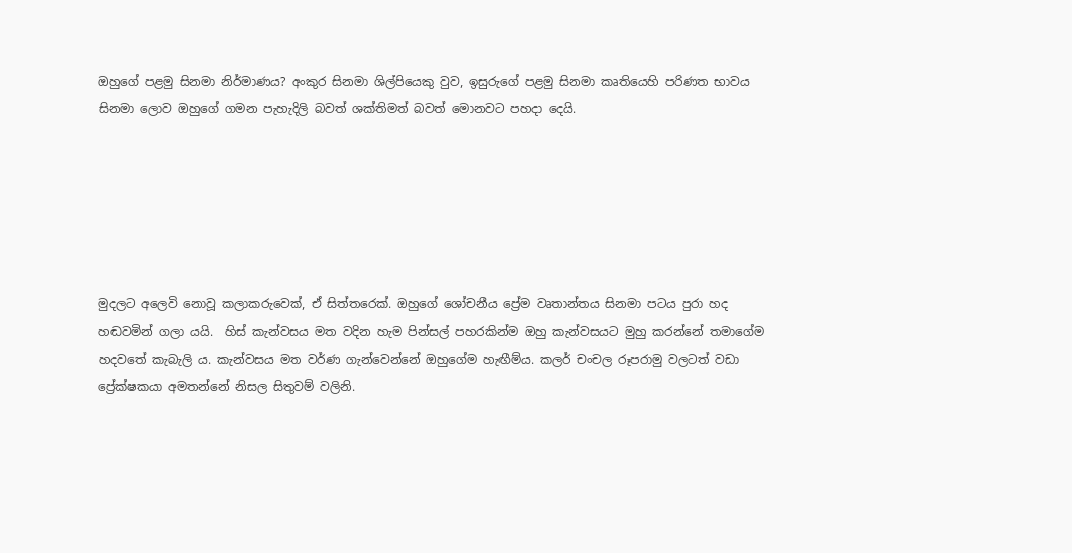ඔහුගේ පළමු සිනමා නිර්මාණය? අංකුර සිනමා ශිල්පියෙකු වුව, ඉසුරුගේ පළමු සිනමා කෘතියෙහි පරිණත භාවය සිනමා ලොව ඔහුගේ ගමන පැහැදිලි බවත් ශක්තිමත් බවත් මොනවට පහදා දෙයි.






මුදලට අලෙවි නොවූ කලාකරුවෙක්, ඒ සිත්තරෙක්. ඔහුගේ ශෝචනීය ප්‍රේම වෘතාන්තය සිනමා පටය පුරා හද හඬවමින් ගලා යයි.  හිස් කැන්වසය මත වදින හැම පින්සල් පහරකින්ම ඔහු කැන්වසයට මුහු කරන්නේ තමාගේම හදවතේ කැබැලි ය. කැන්වසය මත වර්ණ ගැන්වෙන්නේ ඔහුගේම හැඟීම්ය. කලර් චංචල රූපරාමු වලටත් වඩා ප්‍රේක්ෂකයා අමතන්නේ නිසල සිතුවම් වලිනි.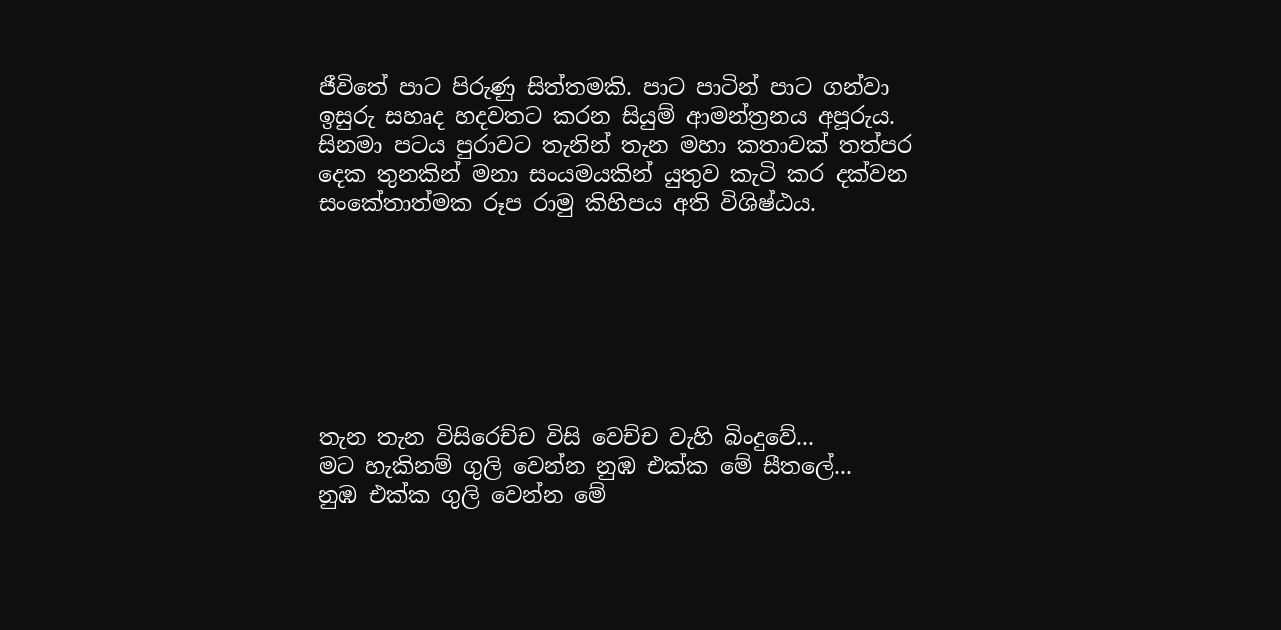ජීවිතේ පාට පිරුණු සිත්තමකි. පාට පාටින් පාට ගන්වා ඉසුරු සහෘද හදවතට කරන සියුම් ආමන්ත්‍රනය අපූරුය. සිනමා පටය පුරාවට තැනින් තැන මහා කතාවක් තත්පර දෙක තුනකින් මනා සංයමයකින් යුතුව කැටි කර දක්වන සංකේතාත්මක රූප රාමු කිහිපය අති විශිෂ්ඨය.







තැන තැන විසිරෙච්ච විසි වෙච්ච වැහි බිංදුවේ...
මට හැකිනම් ගුලි වෙන්න නුඹ එක්ක මේ සීතලේ...
නුඹ එක්ක ගුලි වෙන්න මේ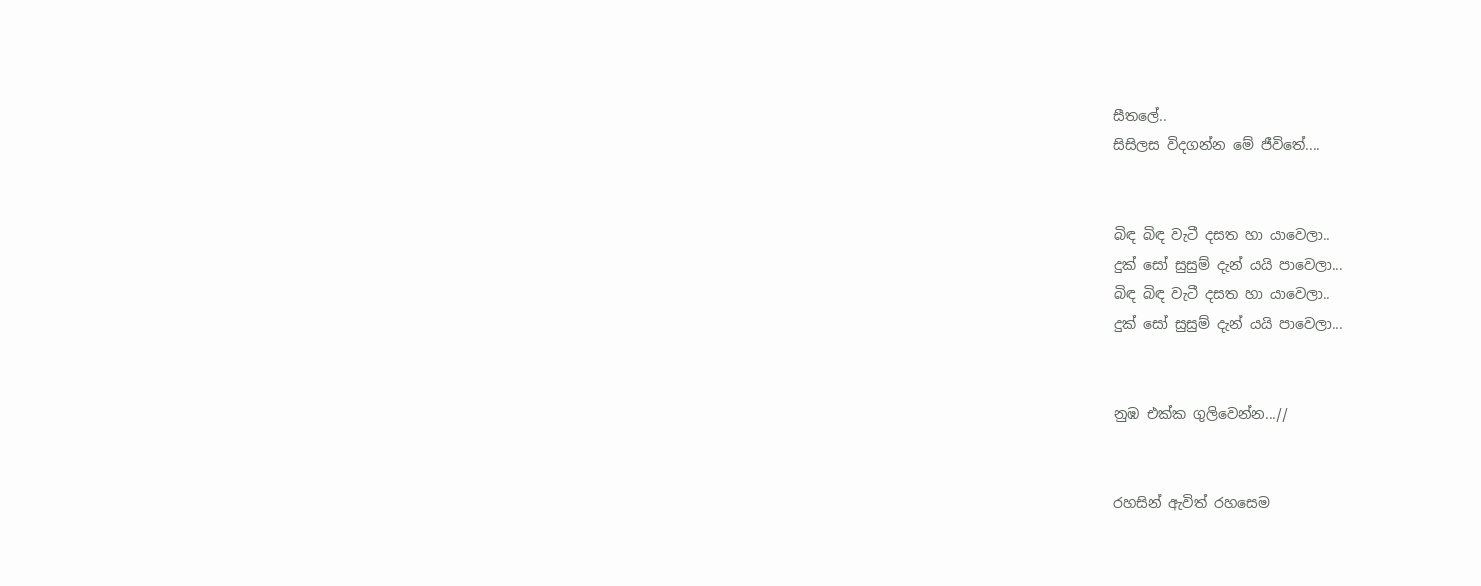සීතලේ..
සිසිලස විදගන්න මේ ජීවිතේ....


බිඳ බිඳ වැටී දසත හා යාවෙලා..
දුක් සෝ සුසුම් දැන් යයි පාවෙලා...
බිඳ බිඳ වැටී දසත හා යාවෙලා..
දුක් සෝ සුසුම් දැන් යයි පාවෙලා...


නුඹ එක්ක ගුලිවෙන්න...//


රහසින් ඇවිත් රහසෙම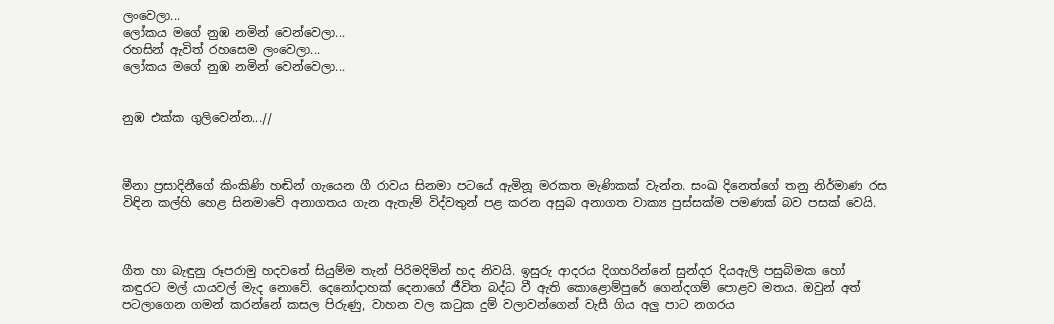ලංවෙලා...
ලෝකය මගේ නුඹ නමින් වෙන්වෙලා...
රහසින් ඇවිත් රහසෙම ලංවෙලා...
ලෝකය මගේ නුඹ නමින් වෙන්වෙලා...


නුඹ එක්ක ගුලිවෙන්න...//



මීනා ප්‍රසාදිනීගේ කිංකිණි හඬින් ගැයෙන ගී රාවය සිනමා පටයේ ඇමිනූ මරකත මැණිකක් වැන්න. සංඛ දිනෙත්ගේ තනු නිර්මාණ රස විඳින කල්හි හෙළ සිනමාවේ අනාගතය ගැන ඇතැම් විද්වතුන් පළ කරන අසුබ අනාගත වාක්‍ය පුස්සක්ම පමණක් බව පසක් වෙයි.



ගීත හා බැඳුනු රූපරාමු හදවතේ සියුම්ම තැන් පිරිමදිමින් හද නිවයි. ඉසුරු ආදරය දිගහරින්නේ සුන්දර දියඇලි පසුබිමක හෝ කඳුරට මල් යායවල් මැද නොවේ. දෙනෝදාහක් දෙනාගේ ජීවිත බද්ධ වී ඇති කොළොම්පුරේ ගෙන්දගම් පොළව මතය. ඔවුන් අත් පටලාගෙන ගමන් කරන්නේ කසල පිරුණු, වාහන වල කටුක දුම් වලාවන්ගෙන් වැසී ගිය අලු පාට නගරය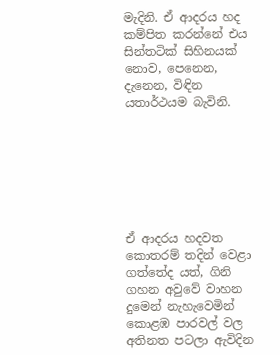මැදිනි. ඒ ආදරය හද කම්පිත කරන්නේ එය සින්තටික් සිහිනයක් නොව, පෙනෙන, දැනෙන, විඳින යතාර්ථයම බැවිනි.







ඒ ආදරය හදවත කොතරම් තදින් වෙළා ගත්තේද යත්, ගිනි ගහන අවුවේ වාහන දුමෙන් නැහැවෙමින් කොළඹ පාරවල් වල අතිනත පටලා ඇවිදින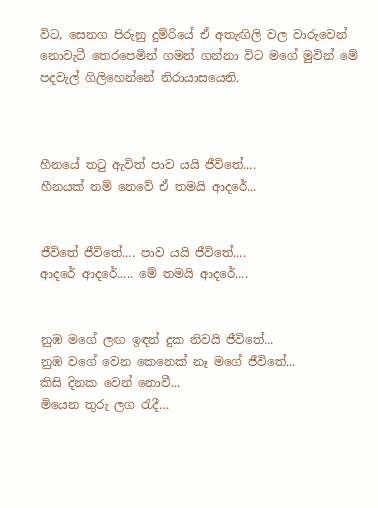විට, සෙනග පිරුනු දුම්රියේ ඒ අතැඟිලි වල වාරුවෙන් නොවැටී තෙරපෙමින් ගමන් ගන්නා විට මගේ මුවින් මේ පදවැල් ගිලිහෙන්නේ නිරායාසයෙනි.



හීනයේ තටු ඇවිත් පාව යයි ජීවිතේ....
හීනයක් නම් නෙවේ ඒ තමයි ආදරේ...


ජීවිතේ ජීවිතේ.... පාව යයි ජීවිතේ....
ආදරේ ආදරේ..... මේ තමයි ආදරේ....


නුඹ මගේ ලඟ ඉඳන් දුක නිවයි ජීවිතේ...
නුඹ වගේ වෙන කෙනෙක් නෑ මගේ ජීවිතේ...
කිසි දිනක වෙන් නොවී...
මියෙන තුරු ලග රැදී...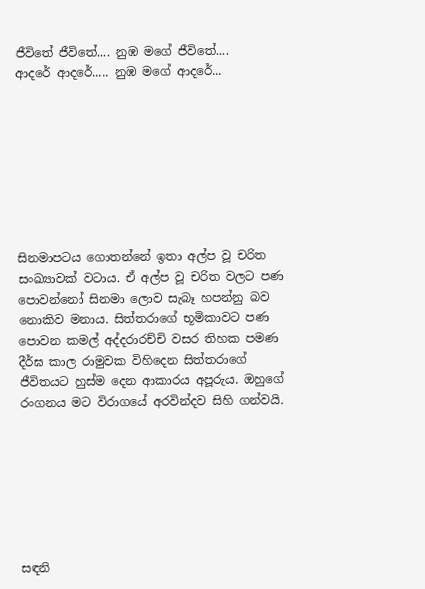ජීවිතේ ජීවිතේ.... නුඹ මගේ ජීවිතේ....
ආදරේ ආදරේ..... නුඹ මගේ ආදරේ...








සිනමාපටය ගොතන්නේ ඉතා අල්ප වූ චරිත සංඛ්‍යාවක් වටාය. ඒ අල්ප වූ චරිත වලට පණ පොවන්නෝ සිනමා ලොව සැබෑ හපන්නු බව නොකිව මනාය. සිත්තරාගේ භූමිකාවට පණ පොවන කමල් අද්දරාරච්චි වසර තිහක පමණ දීර්ඝ කාල රාමුවක විහිදෙන සිත්තරාගේ ජීවිතයට හුස්ම දෙන ආකාරය අපූරුය. ඔහුගේ රංගනය මට විරාගයේ අරවින්දව සිහි ගන්වයි.







සඳනි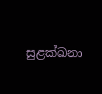සුළක්ඛනා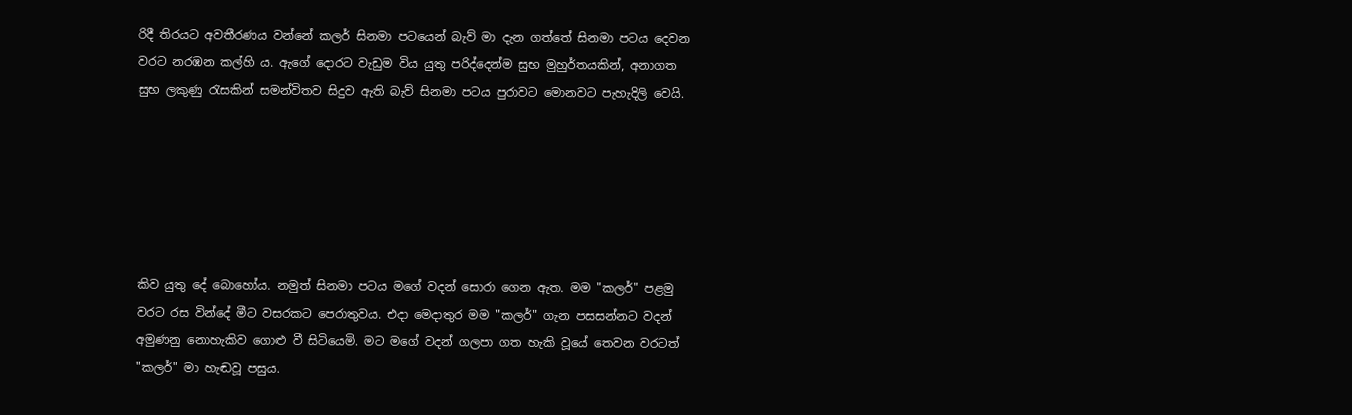රිදී තිරයට අවතීරණය වන්නේ කලර් සිනමා පටයෙන් බැව් මා දැන ගත්තේ සිනමා පටය දෙවන වරට නරඹන කල්හි ය. ඇගේ දොරට වැඩුම විය යුතු පරිද්දෙන්ම සුභ මුහුර්තයකින්, අනාගත සුභ ලකුණු රැසකින් සමන්විතව සිදුව ඇති බැව් සිනමා පටය පුරාවට මොනවට පැහැදිලි වෙයි.






කිව යුතු දේ බොහෝය. නමුත් සිනමා පටය මගේ වදන් සොරා ගෙන ඇත. මම "කලර්" පළමු වරට රස වින්දේ මීට වසරකට පෙරාතුවය. එදා මෙදාතුර මම "කලර්" ගැන පසසන්නට වදන් අමුණනු නොහැකිව ගොළු වී සිටියෙමි. මට මගේ වදන් ගලපා ගත හැකි වූයේ තෙවන වරටත් "කලර්" මා හැඬවූ පසුය.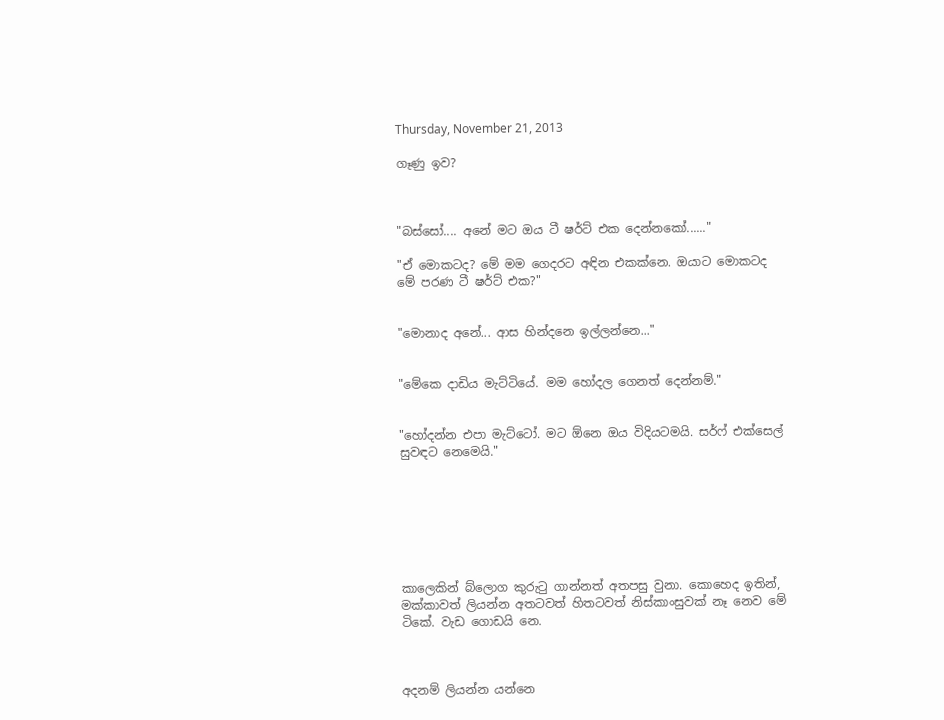Thursday, November 21, 2013

ගෑණු ඉව?



"බස්සෝ.... අනේ මට ඔය ටී ෂර්ට් එක දෙන්නකෝ......"

"ඒ මොකටද? මේ මම ගෙදරට අඳින එකක්නෙ. ඔයාට මොකටද මේ පරණ ටී ෂර්ට් එක?"


"මොනාද අනේ... ආස හින්දනෙ ඉල්ලන්නෙ..."


"මේකෙ දාඩිය මැට්ටියේ. මම හෝදල ගෙනත් දෙන්නම්."


"හෝදන්න එපා මැට්ටෝ. මට ඕනෙ ඔය විදියටමයි. සර්ෆ් එක්සෙල් සුවඳට නෙමෙයි."







කාලෙකින් බ්ලොග කුරුටු ගාන්නත් අතපසු වුනා. කොහෙද ඉතින්, මක්කාවත් ලියන්න අතටවත් හිතටවත් නිස්කාංසුවක් නෑ නෙව මේ ටිකේ. වැඩ ගොඩයි නෙ.



අදනම් ලියන්න යන්නෙ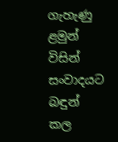ගැහැණු ළමුන් විසින් සංවාදයට බඳුන් කල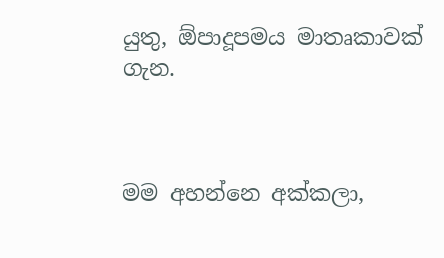යුතු, ඕපාදූපමය මාතෘකාවක් ගැන.



මම අහන්නෙ අක්කලා,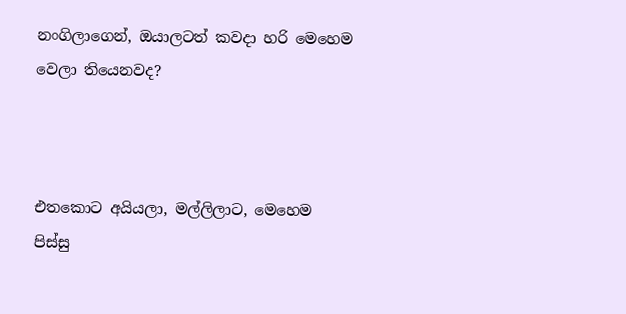නංගිලාගෙන්, ඔයාලටත් කවදා හරි මෙහෙම වෙලා තියෙනවද?



එතකොට අයියලා, මල්ලිලාට, මෙහෙම පිස්සු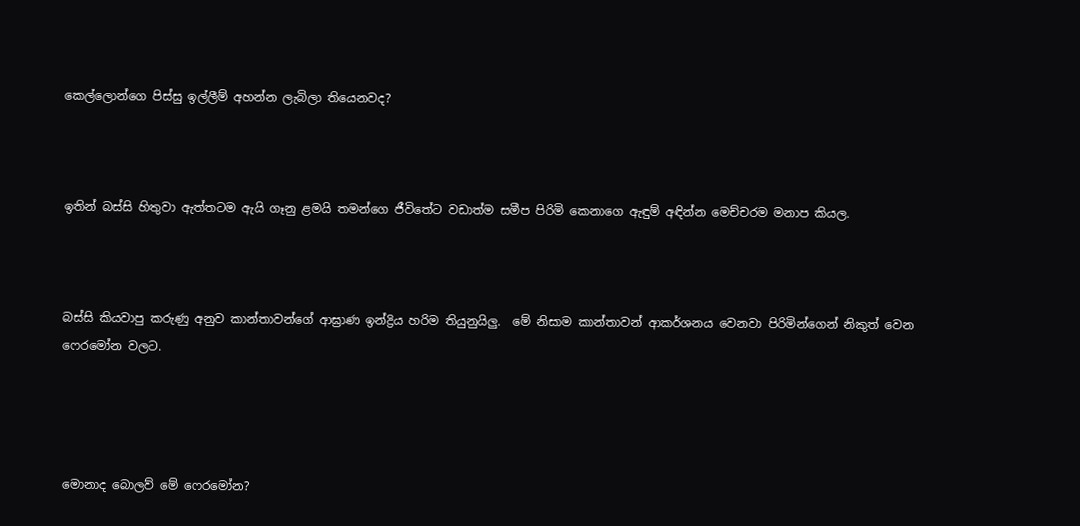කෙල්ලොන්ගෙ පිස්සු ඉල්ලීම් අහන්න ලැබිලා තියෙනවද?



ඉතින් බස්සි හිතුවා ඇත්තටම ඇයි ගෑනු ළමයි තමන්ගෙ ජීවිතේට වඩාත්ම සමීප පිරිමි කෙනාගෙ ඇඳුම් අඳින්න මෙච්චරම මනාප කියල.



බස්සි කියවාපු කරුණු අනුව කාන්තාවන්ගේ ආඝ්‍රාණ ඉන්ද්‍රිය හරිම තියුනුයිලු.  මේ නිසාම කාන්තාවන් ආකර්ශනය වෙනවා පිරිමින්ගෙන් නිකුත් වෙන ෆෙරමෝන වලට.




මොනාද බොලව් මේ ෆෙරමෝන?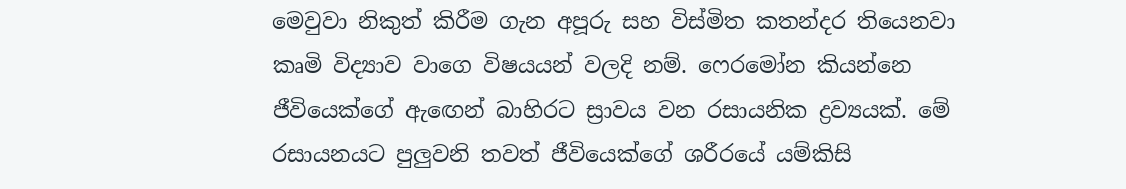මෙවුවා නිකුත් කිරීම ගැන අපූරු සහ විස්මිත කතන්දර තියෙනවා කෘමි විද්‍යාව වාගෙ විෂයයන් වලදි නම්. ෆෙරමෝන කියන්නෙ ජීවියෙක්ගේ ඇඟෙන් බාහිරට ස්‍රාවය වන රසායනික ද්‍රව්‍යයක්. මේ රසායනයට පුලුවනි තවත් ජීවියෙක්ගේ ශරීරයේ යම්කිසි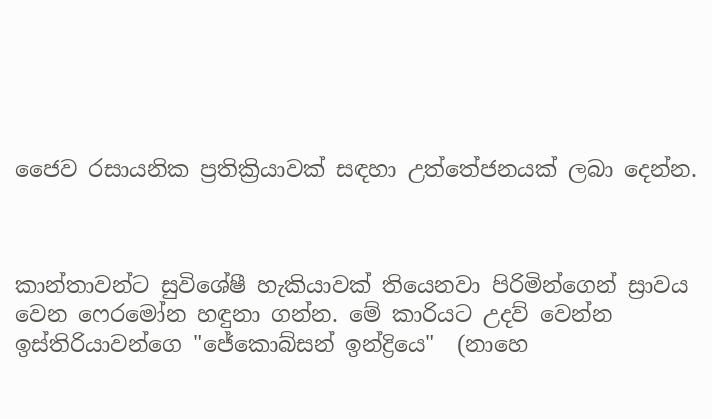ජෛව රසායනික ප්‍රතික්‍රියාවක් සඳහා උත්තේජනයක් ලබා දෙන්න.



කාන්තාවන්ට සුවිශේෂී හැකියාවක් තියෙනවා පිරිමින්ගෙන් ස්‍රාවය වෙන ෆෙරමෝන හඳුනා ගන්න. මේ කාරියට උදව් වෙන්න ඉස්තිරියාවන්ගෙ "ජේකොබ්සන් ඉන්ද්‍රියෙ"  (නාහෙ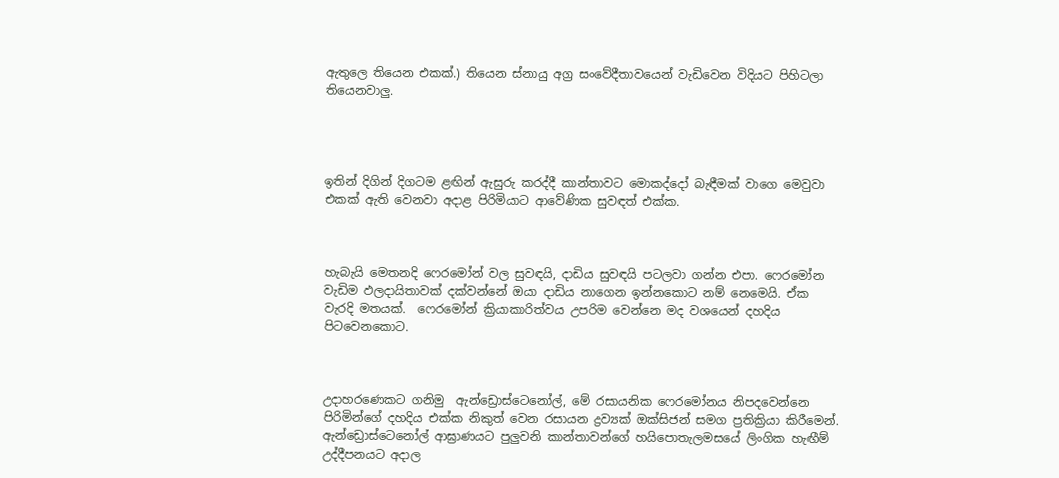ඇතුලෙ තියෙන එකක්.) තියෙන ස්නායු අග්‍ර සංවේදීතාවයෙන් වැඩිවෙන විදියට පිහිටලා තියෙනවාලු.




ඉතින් දිගින් දිගටම ළඟින් ඇසුරු කරද්දී කාන්තාවට මොකද්දෝ බැඳීමක් වාගෙ මෙවුවා එකක් ඇති වෙනවා අදාළ පිරිමියාට ආවේණික සුවඳත් එක්ක.



හැබැයි මෙතනදි ෆෙරමෝන් වල සුවඳයි, දාඩිය සුවඳයි පටලවා ගන්න එපා. ෆෙරමෝන වැඩිම ඵලදායිතාවක් දක්වන්නේ ඔයා දාඩිය නාගෙන ඉන්නකොට නම් නෙමෙයි. ඒක වැරදි මතයක්.  ෆෙරමෝන් ක්‍රියාකාරිත්වය උපරිම වෙන්නෙ මද වශයෙන් දහදිය පිටවෙනකොට.



උදාහරණෙකට ගනිමු  ඇන්ඩ්‍රොස්ටෙනෝල්, මේ රසායනික ෆෙරමෝනය නිපදවෙන්නෙ පිරිමින්ගේ දහදිය එක්ක නිකුත් වෙන රසායන ද්‍රව්‍යක් ඔක්සිජන් සමග ප්‍රතික්‍රියා කිරීමෙන්. ඇන්ඩ්‍රොස්ටෙනෝල් ආඝ්‍රාණයට පුලුවනි කාන්තාවන්ගේ හයිපොතැලමසයේ ලිංගික හැඟීම් උද්දීපනයට අදාල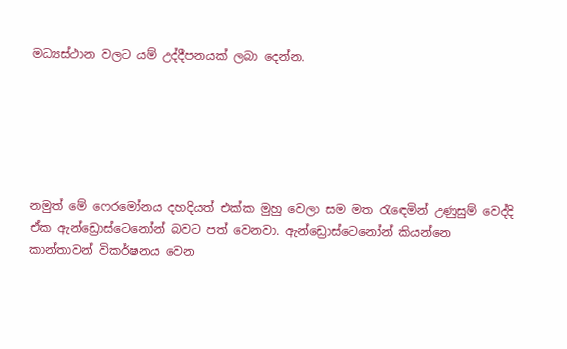මධ්‍යස්ථාන වලට යම් උද්දීපනයක් ලබා දෙන්න.






නමුත් මේ ෆෙරමෝනය දහදියත් එක්ක මුහු වෙලා සම මත රැඳෙමින් උණුසුම් වෙද්දි ඒක ඇන්ඩ්‍රොස්ටෙනෝන් බවට පත් වෙනවා. ඇන්ඩ්‍රොස්ටෙනෝන් කියන්නෙ කාන්තාවන් විකර්ෂනය වෙන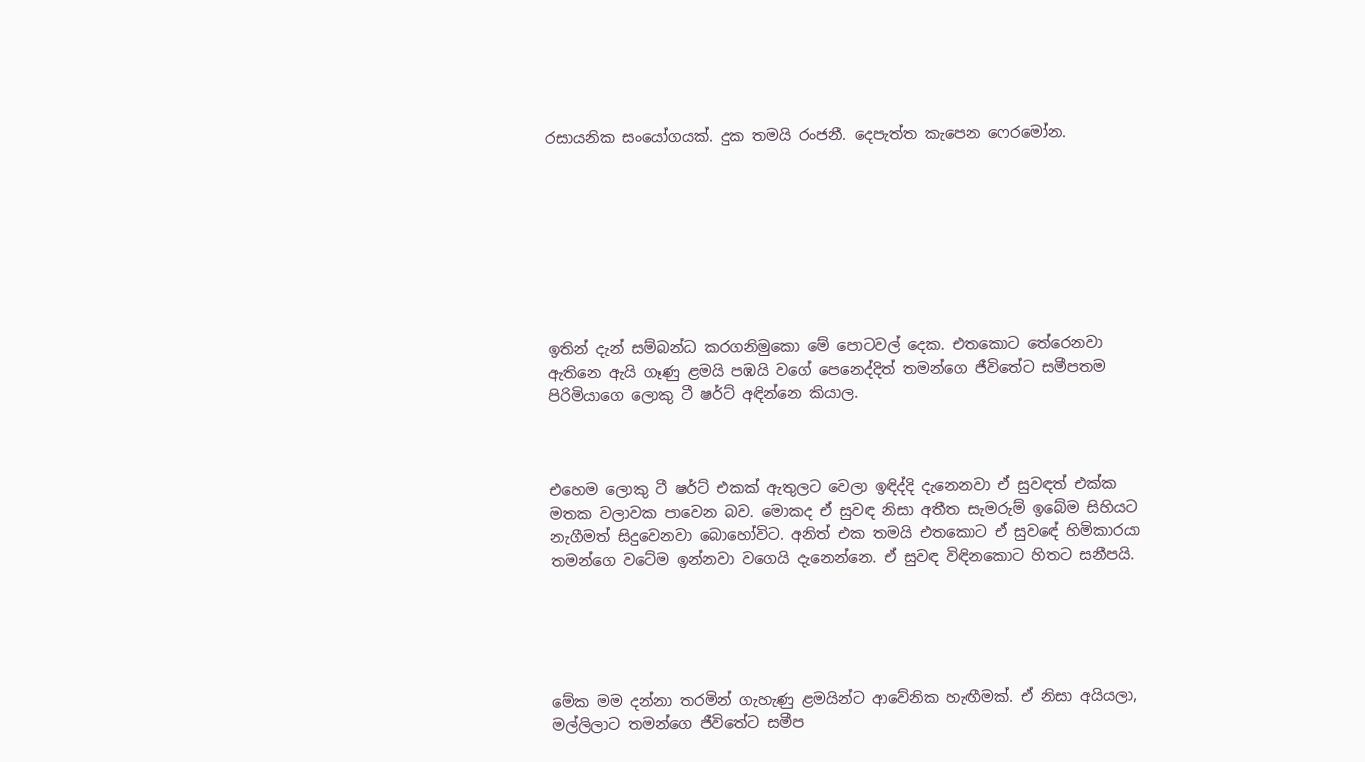රසායනික සංයෝගයක්. දුක තමයි රංජනී. දෙපැත්ත කැපෙන ෆෙරමෝන.








ඉතින් දැන් සම්බන්ධ කරගනිමුකො මේ පොටවල් දෙක. එතකොට තේරෙනවා ඇතිනෙ ඇයි ගෑණු ළමයි පඹයි වගේ පෙනෙද්දිත් තමන්ගෙ ජීවිතේට සමීපතම පිරිමියාගෙ ලොකු ටී ෂර්ට් අඳින්නෙ කියාල.



එහෙම ලොකු ටී ෂර්ට් එකක් ඇතුලට වෙලා ඉඳිද්දි දැනෙනවා ඒ සුවඳත් එක්ක මතක වලාවක පාවෙන බව. මොකද ඒ සුවඳ නිසා අතීත සැමරුම් ඉබේම සිහියට නැගීමත් සිදුවෙනවා බොහෝවිට. අනිත් එක තමයි එතකොට ඒ සුවඳේ හිමිකාරයා තමන්ගෙ වටේම ඉන්නවා වගෙයි දැනෙන්නෙ. ඒ සුවඳ විඳිනකොට හිතට සනීපයි.





මේක මම දන්නා තරමින් ගැහැණු ළමයින්ට ආවේනික හැඟීමක්. ඒ නිසා අයියලා, මල්ලිලාට තමන්ගෙ ජීවිතේට සමීප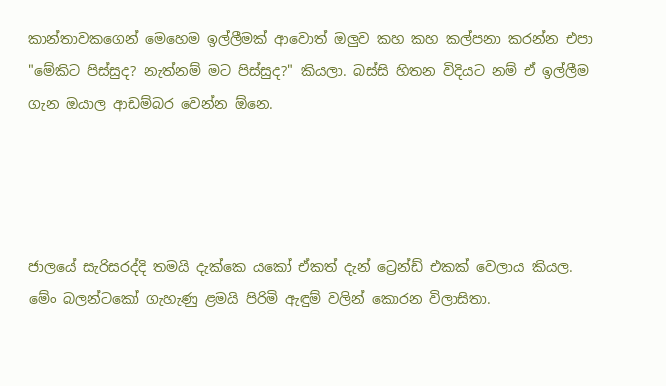කාන්තාවකගෙන් මෙහෙම ඉල්ලීමක් ආවොත් ඔලුව කහ කහ කල්පනා කරන්න එපා "මේකිට පිස්සුද? නැත්නම් මට පිස්සුද?" කියලා. බස්සි හිතන විදියට නම් ඒ ඉල්ලීම ගැන ඔයාල ආඩම්බර වෙන්න ඕනෙ.




ජාලයේ සැරිසරද්දි තමයි දැක්කෙ යකෝ ඒකත් දැන් ට්‍රෙන්ඩ් එකක් වෙලාය කියල. මේං බලන්ටකෝ ගැහැණු ළමයි පිරිමි ඇඳුම් වලින් කොරන විලාසිතා.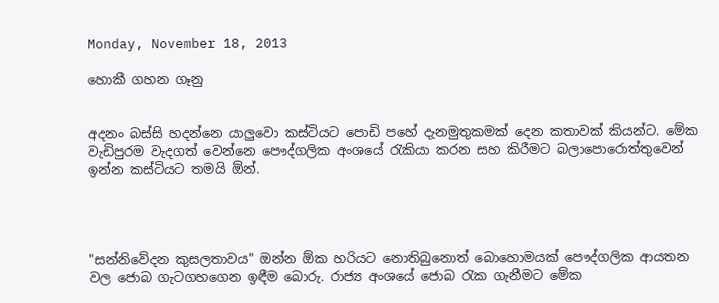Monday, November 18, 2013

හොකී ගහන ගෑනු


අදනං බස්සි හදන්නෙ යාලුවො කස්ටියට පොඩි පහේ දැනමුතුකමක් දෙන කතාවක් කියන්ට. මේක වැඩිපුරම වැදගත් වෙන්නෙ පෞද්ගලික අංශයේ රැකියා කරන සහ කිරීමට බලාපොරොත්තුවෙන් ඉන්න කස්ටියට තමයි ඕන්.




"සන්නිවේදන කුසලතාවය" ඔන්න ඕක හරියට නොතිබුනොත් බොහොමයක් පෞද්ගලික ආයතන වල ජොබ ගැටගහගෙන ඉඳීම බොරු. රාජ්‍ය අංශයේ ජොබ රැක ගැනීමට මේක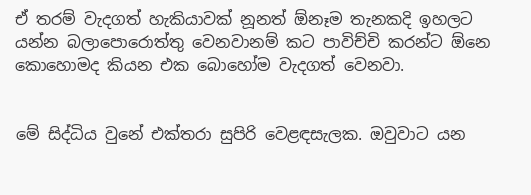ඒ තරම් වැදගත් හැකියාවක් නූනත් ඕනෑම තැනකදි ඉහලට යන්න බලාපොරොත්තු වෙනවානම් කට පාවිච්චි කරන්ට ඕනෙ කොහොමද කියන එක බොහෝම වැදගත් වෙනවා.


මේ සිද්ධිය වුනේ එක්තරා සුපිරි වෙළඳසැලක. ඔවුවාට යන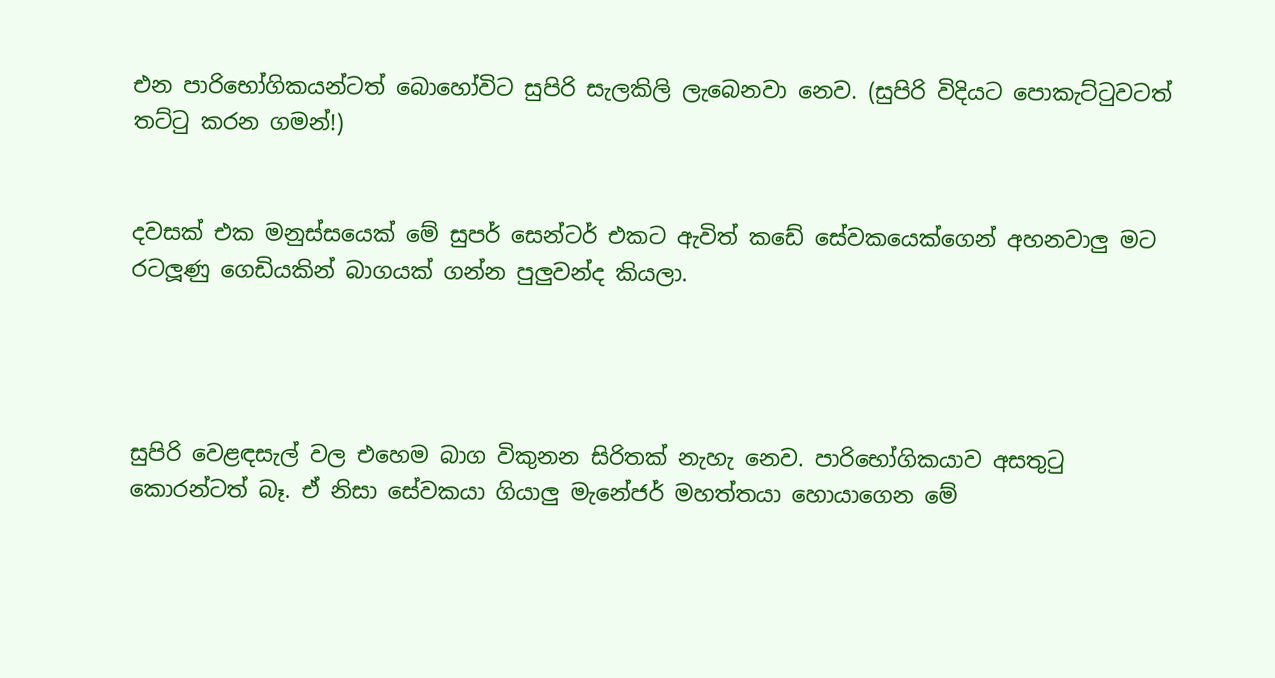එන පාරිභෝගිකයන්ටත් බොහෝවිට සුපිරි සැලකිලි ලැබෙනවා නෙව. (සුපිරි විදියට පොකැට්ටුවටත් තට්ටු කරන ගමන්!)


දවසක් එක මනුස්සයෙක් මේ සුපර් සෙන්ටර් එකට ඇවිත් කඩේ සේවකයෙක්ගෙන් අහනවාලු මට රටලූණු ගෙඩියකින් බාගයක් ගන්න පුලුවන්ද කියලා.




සුපිරි වෙළඳසැල් වල එහෙම බාග විකුනන සිරිතක් නැහැ නෙව. පාරිභෝගිකයාව අසතුටු කොරන්ටත් බෑ. ඒ නිසා සේවකයා ගියාලු මැනේජර් මහත්තයා හොයාගෙන මේ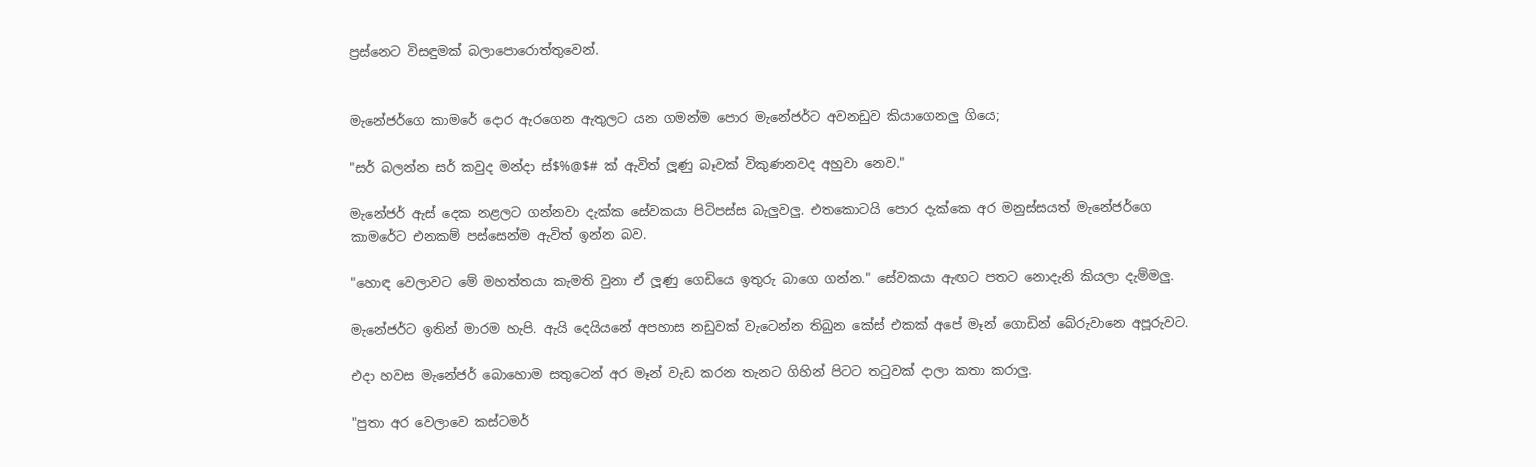ප්‍රස්නෙට විසඳුමක් බලාපොරොත්තුවෙන්.


මැනේජර්ගෙ කාමරේ දොර ඇරගෙන ඇතුලට යන ගමන්ම පොර මැනේජර්ට අවනඩුව කියාගෙනලු ගියෙ;

"සර් බලන්න සර් කවුද මන්දා ස්$%@$# ක් ඇවිත් ලූණු බෑවක් විකුණනවද අහුවා නෙව."

මැනේජර් ඇස් දෙක නළලට ගන්නවා දැක්ක සේවකයා පිටිපස්ස බැලුවලු. එතකොටයි පොර දැක්කෙ අර මනුස්සයත් මැනේජර්ගෙ කාමරේට එනකම් පස්සෙන්ම ඇවිත් ඉන්න බව.

"හොඳ වෙලාවට මේ මහත්තයා කැමති වුනා ඒ ලූණු ගෙඩියෙ ඉතුරු බාගෙ ගන්න." සේවකයා ඇඟට පතට නොදැනි කියලා දැම්මලු.

මැනේජර්ට ඉතින් මාරම හැපි. ඇයි දෙයියනේ අපහාස නඩුවක් වැටෙන්න තිබුන කේස් එකක් අපේ මෑන් ගොඩින් බේරුවානෙ අපූරුවට.

එදා හවස මැනේජර් බොහොම සතුටෙන් අර මෑන් වැඩ කරන තැනට ගිහින් පිටට තටුවක් දාලා කතා කරාලු.

"පුතා අර වෙලාවෙ කස්ටමර්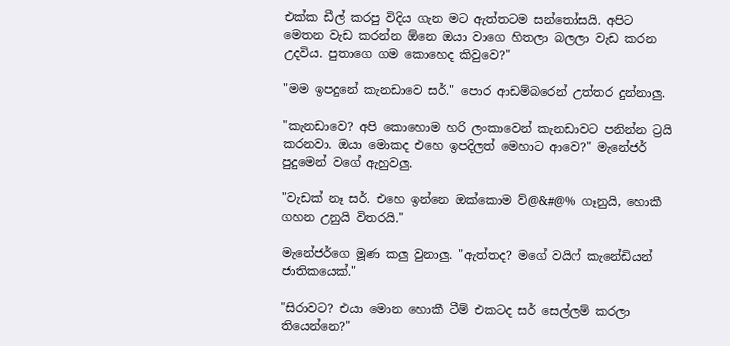එක්ක ඩීල් කරපු විදිය ගැන මට ඇත්තටම සන්තෝසයි. අපිට මෙතන වැඩ කරන්න ඕනෙ ඔයා වාගෙ හිතලා බලලා වැඩ කරන උදවිය. පුතාගෙ ගම කොහෙද කිවුවෙ?"

"මම ඉපදුනේ කැනඩාවෙ සර්." පොර ආඩම්බරෙන් උත්තර දුන්නාලු.

"කැනඩාවෙ? අපි කොහොම හරි ලංකාවෙන් කැනඩාවට පනින්න ට්‍රයි කරනවා. ඔයා මොකද එහෙ ඉපදිලත් මෙහාට ආවෙ?" මැනේජර් පුදුමෙන් වගේ ඇහුවලු.

"වැඩක් නෑ සර්. එහෙ ඉන්නෙ ඔක්කොම ව්@&#@% ගෑනුයි, හොකී ගහන උනුයි විතරයි."

මැනේජර්ගෙ මූණ කලු වුනාලු. "ඇත්තද? මගේ වයිෆ් කැනේඩියන් ජාතිකයෙක්."

"සිරාවට? එයා මොන හොකී ටීම් එකටද සර් සෙල්ලම් කරලා තියෙන්නෙ?"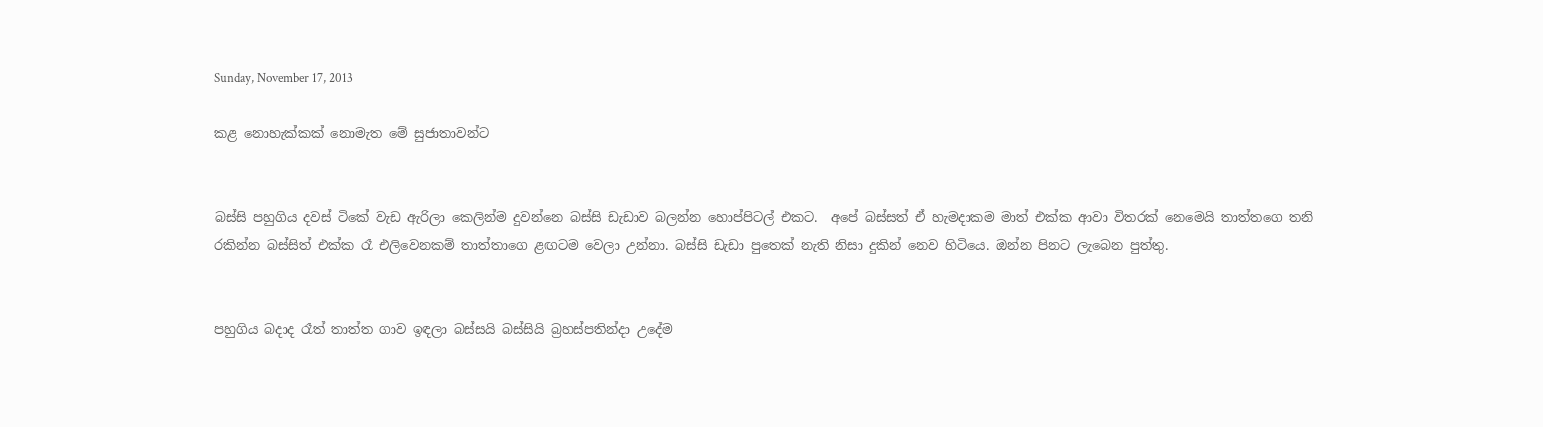Sunday, November 17, 2013

කළ නොහැක්කක් නොමැත මේ සුජාතාවන්ට


බස්සි පහුගිය දවස් ටිකේ වැඩ ඇරිලා කෙලින්ම දුවන්නෙ බස්සි ඩැඩාව බලන්න හොප්පිටල් එකට.  අපේ බස්සත් ඒ හැමදාකම මාත් එක්ක ආවා විතරක් නෙමෙයි තාත්තගෙ තනි රකින්න බස්සිත් එක්ක රෑ එලිවෙනකම් තාත්තාගෙ ළඟටම වෙලා උන්නා. බස්සි ඩැඩා පුතෙක් නැති නිසා දුකින් නෙව හිටියෙ. ඔන්න පිනට ලැබෙන පුත්තු.


පහුගිය බදාද රෑත් තාත්ත ගාව ඉඳලා බස්සයි බස්සියි බ්‍රහස්පතින්දා උදේම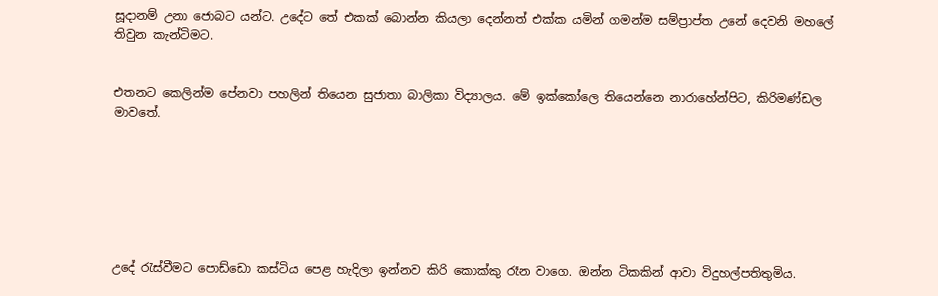සූදානම් උනා ජොබට යන්ට. උදේට තේ එකක් බොන්න කියලා දෙන්නත් එක්ක යමින් ගමන්ම සම්ප්‍රාප්ත උනේ දෙවනි මහලේ තිවුන කැන්ටිමට.


එතනට කෙලින්ම පේනවා පහලින් තියෙන සුජාතා බාලිකා විද්‍යාලය. මේ ඉක්කෝලෙ තියෙන්නෙ නාරාහේන්පිට, කිරිමණ්ඩල මාවතේ.







උදේ රැස්වීමට පොඩ්ඩො කස්ටිය පෙළ හැදිලා ඉන්නව කිරි කොක්කු රෑන වාගෙ. ඔන්න ටිකකින් ආවා විදුහල්පතිතුමිය.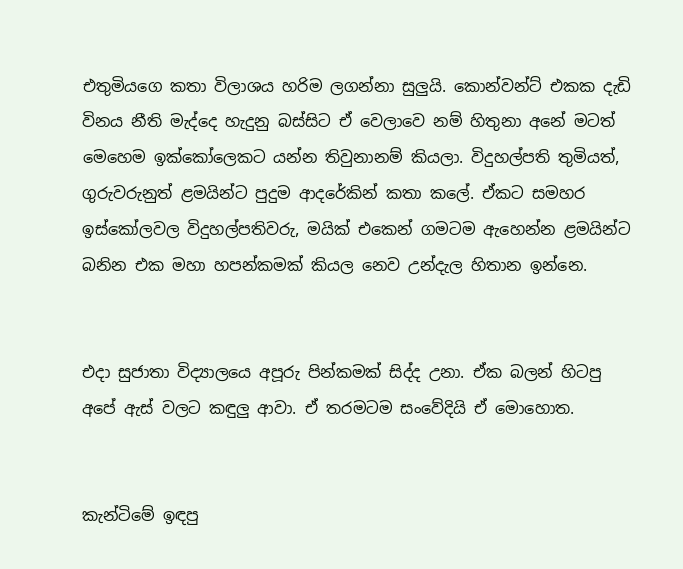එතුමියගෙ කතා විලාශය හරිම ලගන්නා සුලුයි. කොන්වන්ට් එකක දැඩි විනය නීති මැද්දෙ හැදුනු බස්සිට ඒ වෙලාවෙ නම් හිතුනා අනේ මටත් මෙහෙම ඉක්කෝලෙකට යන්න තිවුනානම් කියලා. විදුහල්පති තුමියත්, ගුරුවරුනුත් ළමයින්ට පුදුම ආදරේකින් කතා කලේ. ඒකට සමහර ඉස්කෝලවල විදුහල්පතිවරු, මයික් එකෙන් ගමටම ඇහෙන්න ළමයින්ට බනින එක මහා හපන්කමක් කියල නෙව උන්දැල හිතාන ඉන්නෙ.


එදා සුජාතා විද්‍යාලයෙ අපූරු පින්කමක් සිද්ද උනා. ඒක බලන් හිටපු අපේ ඇස් වලට කඳුලු ආවා. ඒ තරමටම සංවේදියි ඒ මොහොත.


කැන්ටිමේ ඉඳපු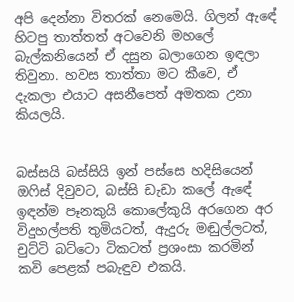අපි දෙන්නා විතරක් නෙමෙයි. ගිලන් ඇඳේ හිටපු තාත්තත් අටවෙනි මහලේ බැල්කනියෙන් ඒ දසුන බලාගෙන ඉඳලා තිවුනා. හවස තාත්තා මට කීවෙ, ඒ දැකලා එයාට අසනීපෙත් අමතක උනා කියලයි.


බස්සයි බස්සියි ඉන් පස්සෙ හදිසියෙන් ඔෆිස් දිවුවට, බස්සි ඩැඩා කලේ ඇඳේ ඉඳන්ම පෑනකුයි කොලේකුයි අරගෙන අර විදුහල්පති තුමියටත්, ඇදුරු මඬුල්ලටත්, චුට්ටි බට්ටො ටිකටත් ප්‍රශංසා කරමින් කවි පෙළක් පබැඳුව එකයි.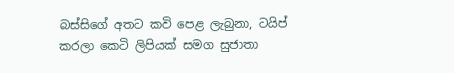බස්සිගේ අතට කවි පෙළ ලැබුනා, ටයිප් කරලා කෙටි ලිපියක් සමග සුජාතා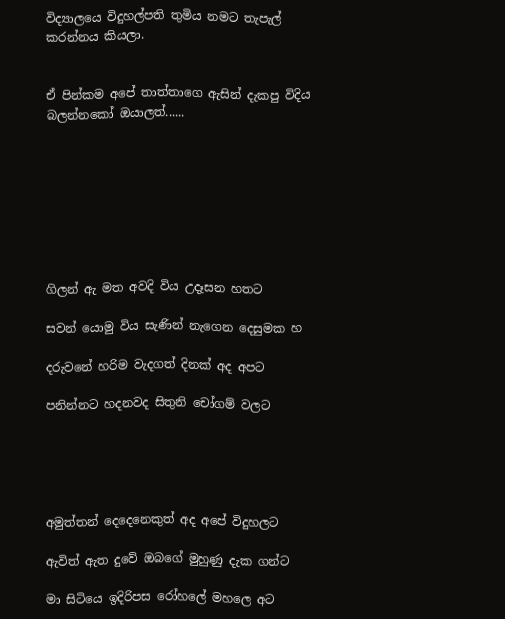විද්‍යාලයෙ විදුහල්පති තුමිය නමට තැපැල් කරන්නය කියලා.


ඒ පින්කම අපේ තාත්තාගෙ ඇසින් දැකපු විදිය බලන්නකෝ ඔයාලත්......








ගිලන් ඇ මත අවදි විය උදෑසන හතට

සවන් යොමු විය සැණින් නැගෙන දෙසුමක හ

දරුවනේ හරිම වැදගත් දිනක් අද අපට

පනින්නට හදනවද සිතුනි චෝගම් වලට





අමුත්තන් දෙදෙනෙකුත් අද අපේ විදුහලට

ඇවිත් ඇත දුවේ ඔබගේ මුහුණු දැක ගන්ට

මා සිටියෙ ඉදිරිපස රෝහලේ මහලෙ අට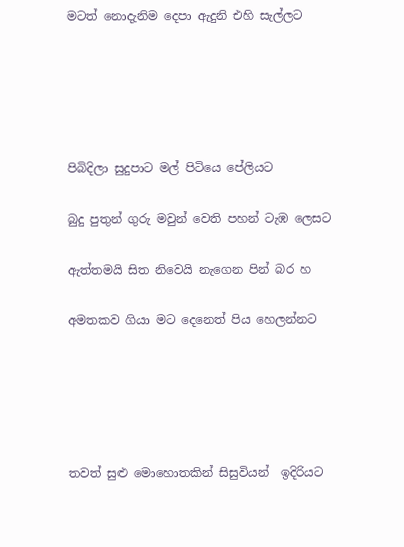මටත් නොදැනිම දෙපා ඇදුනි එහි සැල්ලට





පිබිදිලා සුදුපාට මල් පිටියෙ පේලියට

බුදු පුතුන් ගුරු මවුන් වෙති පහන් ටැඹ ලෙසට

ඇත්තමයි සිත නිවෙයි නැගෙන පින් බර හ

අමතකව ගියා මට දෙනෙත් පිය හෙලන්නට





තවත් සුළු මොහොතකින් සිසුවියන්  ඉදිරියට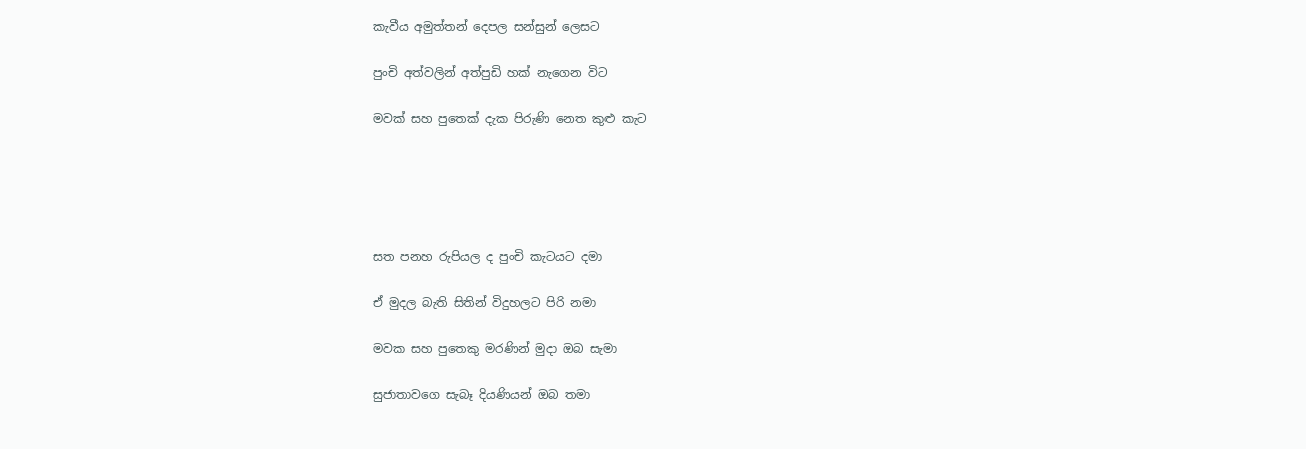කැවීය අමුත්තන් දෙපල සන්සුන් ලෙසට

පුංචි අත්වලින් අත්පුඩි හක් නැගෙන විට

මවක් සහ පුතෙක් දැක පිරුණි නෙත කුළු කැට





සත පනහ රුපියල ද පුංචි කැටයට දමා

ඒ මුදල බැති සිතින් විදුහලට පිරි නමා

මවක සහ පුතෙකු මරණින් මුදා ඔබ සැමා

සුජාතාවගෙ සැබෑ දියණියන් ඔබ තමා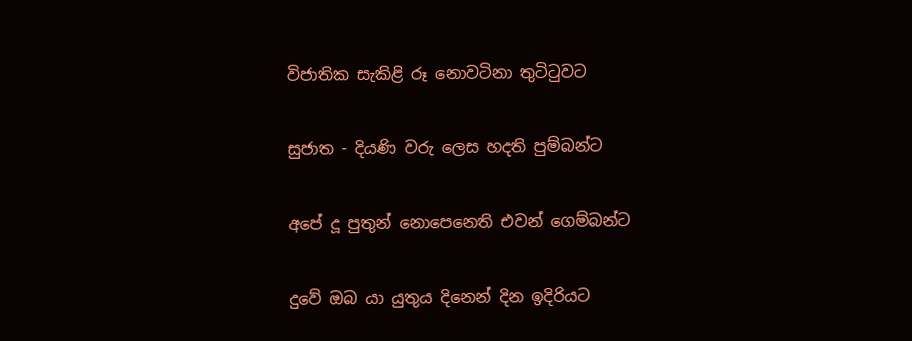විජාතික සැකිළි රූ නොවටිනා තුටිටුවට

සුජාත - දියණි වරු ලෙස හදති පුම්බන්ට

අපේ දූ පුතුන් නොපෙනෙති එවන් ගෙම්බන්ට

දුවේ ඔබ යා යුතුය දිනෙන් දින ඉදිරියට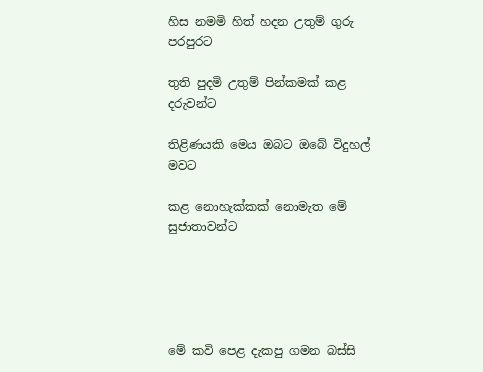හිස නමමි හිත් හදන උතුම් ගුරු පරපුරට

තුති පුදමි උතුම් පින්කමක් කළ දරුවන්ට

තිළිණයකි මෙය ඔබට ඔබේ විදුහල් මවට

කළ නොහැක්කක් නොමැත මේ සුජාතාවන්ට





මේ කවි පෙළ දැකපු ගමන බස්සි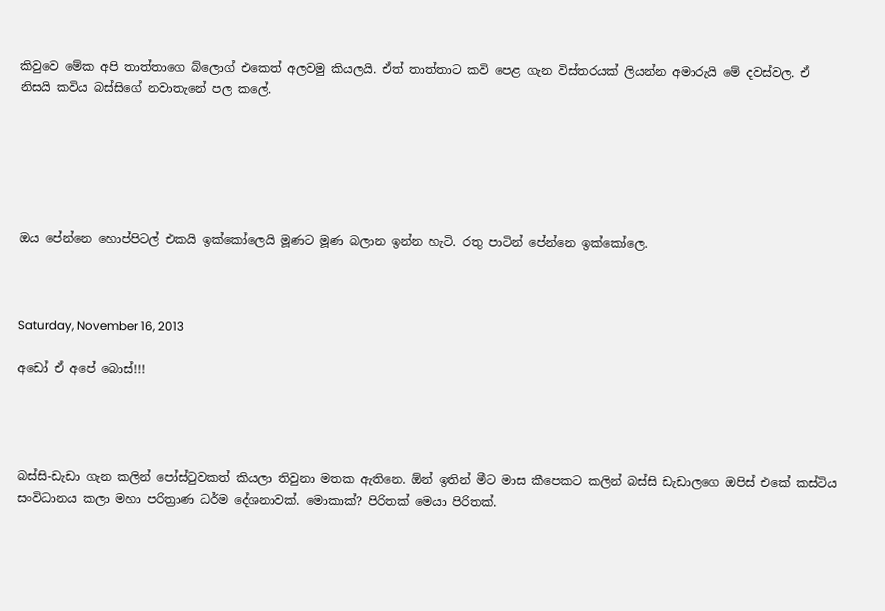කිවුවෙ මේක අපි තාත්තාගෙ බ්ලොග් එකෙත් අලවමු කියලයි. ඒත් තාත්තාට කවි පෙළ ගැන විස්තරයක් ලියන්න අමාරුයි මේ දවස්වල. ඒ නිසයි කවිය බස්සිගේ නවාතැනේ පල කලේ.






ඔය පේන්නෙ හොප්පිටල් එකයි ඉක්කෝලෙයි මූණට මූණ බලාන ඉන්න හැටි. රතු පාටින් පේන්නෙ ඉක්කෝලෙ.



Saturday, November 16, 2013

අඩෝ ඒ අපේ බොස්!!!




බස්සි-ඩැඩා ගැන කලින් පෝස්ටුවකත් කියලා තිවුනා මතක ඇතිනෙ. ඕන් ඉතින් මීට මාස කීපෙකට කලින් බස්සි ඩැඩාලගෙ ඔපිස් එකේ කස්ටිය සංවිධානය කලා මහා පරිත්‍රාණ ධර්ම දේශනාවක්. මොකාක්? පිරිතක් මෙයා පිරිතක්.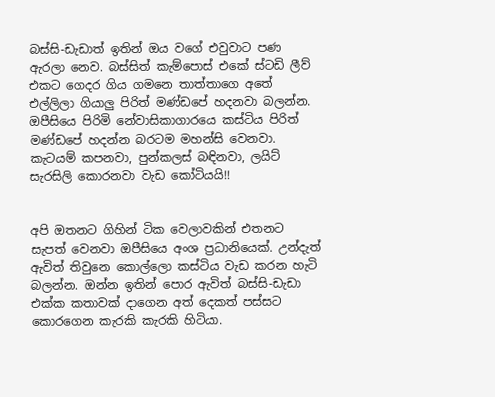බස්සි-ඩැඩාත් ඉතින් ඔය වගේ එවුවාට පණ ඇරලා නෙව. බස්සිත් කැම්පොස් එකේ ස්ටඩි ලීව් එකට ගෙදර ගිය ගමනෙ තාත්තාගෙ අතේ එල්ලිලා ගියාලු පිරිත් මණ්ඩපේ හදනවා බලන්න. ඔපීසියෙ පිරිමි නේවාසිකාගාරයෙ කස්ටිය පිරිත් මණ්ඩපේ හදන්න බරටම මහන්සි වෙනවා. කැටයම් කපනවා, පුන්කලස් බඳිනවා, ලයිට් සැරසිලි කොරනවා වැඩ කෝටියයි!!


අපි ඔතනට ගිහින් ටික වෙලාවකින් එතනට සැපත් වෙනවා ඔපීසියෙ අංශ ප්‍රධානියෙක්. උන්දැත් ඇවිත් තිවුනෙ කොල්ලො කස්ටිය වැඩ කරන හැටි බලන්න. ඔන්න ඉතින් පොර ඇවිත් බස්සි-ඩැඩා එක්ක කතාවක් දාගෙන අත් දෙකත් පස්සට කොරගෙන කැරකි කැරකි හිටියා.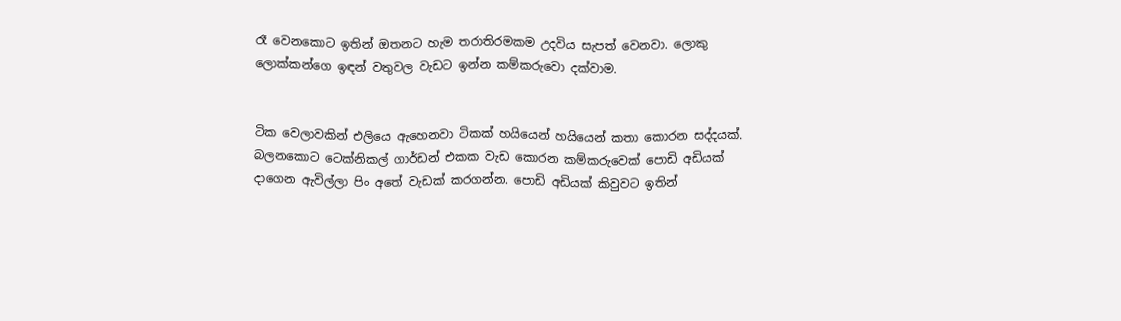රෑ වෙනකොට ඉතින් ඔතනට හැම තරාතිරමකම උදවිය සැපත් වෙනවා. ලොකු ලොක්කන්ගෙ ඉඳන් වතුවල වැඩට ඉන්න කම්කරුවො දක්වාම.


ටික වෙලාවකින් එලියෙ ඇහෙනවා ටිකක් හයියෙන් හයියෙන් කතා කොරන සද්දයක්. බලනකොට ටෙක්නිකල් ගාර්ඩන් එකක වැඩ කොරන කම්කරුවෙක් පොඩි අඩියක් දාගෙන ඇවිල්ලා පිං අතේ වැඩක් කරගන්න. පොඩි අඩියක් කිවුවට ඉතින්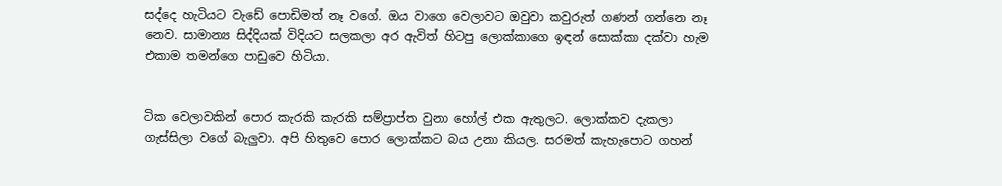සද්දෙ හැටියට වැඩේ පොඩිමත් නෑ වගේ. ඔය වාගෙ වෙලාවට ඔවුවා කවුරුත් ගණන් ගන්නෙ නෑ නෙව. සාමාන්‍ය සිද්දියක් විදියට සලකලා අර ඇවිත් හිටපු ලොක්කාගෙ ඉඳන් සොක්කා දක්වා හැම එකාම තමන්ගෙ පාඩුවෙ හිටියා.


ටික වෙලාවකින් පොර කැරකි කැරකි සම්ප්‍රාප්ත වුනා හෝල් එක ඇතුලට. ලොක්කව දැකලා ගැස්සිලා වගේ බැලුවා. අපි හිතුවෙ පොර ලොක්කට බය උනා කියල. සරමත් කැහැපොට ගහන්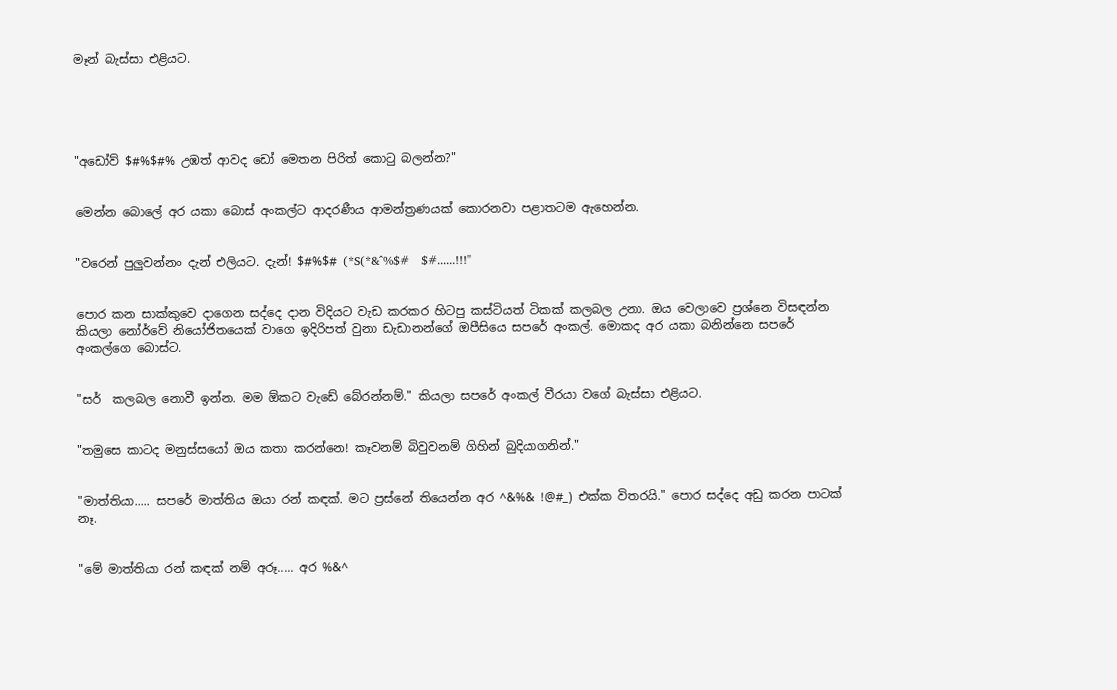මෑන් බැස්සා එළියට.





"අඩෝව් $#%$#% උඹත් ආවද ඩෝ මෙතන පිරිත් කොටු බලන්න?"


මෙන්න බොලේ අර යකා බොස් අංකල්ට ආදරණීය ආමන්ත්‍රණයක් කොරනවා පළාතටම ඇහෙන්න.


"වරෙන් පුලුවන්නං දැන් එලියට. දැන්! $#%$# (*S(*&^%$#   $#......!!!"


පොර කන සාක්කුවෙ දාගෙන සද්දෙ දාන විදියට වැඩ කරකර හිටපු කස්ටියත් ටිකක් කලබල උනා. ඔය වෙලාවෙ ප්‍රශ්නෙ විසඳන්න කියලා නෝර්වේ නියෝජිතයෙක් වාගෙ ඉදිරිපත් වුනා ඩැඩානන්ගේ ඔපීසියෙ සපරේ අංකල්. මොකද අර යකා බනින්නෙ සපරේ අංකල්ගෙ බොස්ට.


"සර්  කලබල නොවී ඉන්න. මම ඕකට වැඩේ බේරන්නම්." කියලා සපරේ අංකල් වීරයා වගේ බැස්සා එළියට.


"තමුසෙ කාටද මනුස්සයෝ ඔය කතා කරන්නෙ! කෑවනම් බිවුවනම් ගිහින් බුදියාගනින්."


"මාත්තියා..... සපරේ මාත්තිය ඔයා රන් කඳක්. මට ප්‍රස්නේ තියෙන්න අර ^&%& !@#_) එක්ක විතරයි." පොර සද්දෙ අඩු කරන පාටක් නෑ.


"මේ මාත්තියා රන් කඳක් නම් අරූ..... අර %&^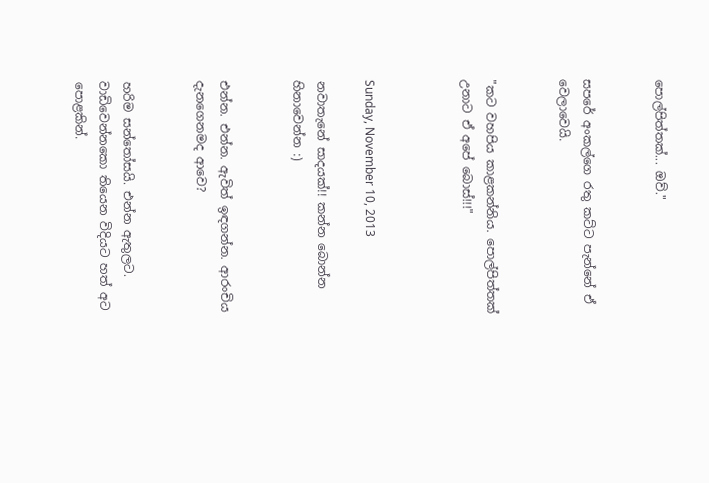පොල්පිත්තක්... ඔව්."


සපරේ අංකල්ගෙ රතු කට්ට පැන්නේ ඒ වෙලාවෙයි.


"කට වහපිය කාළකන්නිය. පොල්පිත්තක් උනාට ඒ අපේ බොස්!!!"



Sunday, November 10, 2013

නවාතැනේ සාදයක්!! කන්න බොන්න හිනාවෙන්න :)


එන්න. එන්න. ඇවිත් ඉඳගන්න. ආරංචිය දැනගෙනමද ආවෙ?


හරිම සන්තෝසයි. එන්න ඇතුලට. වාඩිවෙන්නකො තියෙන විදියට හත් අට පොළකින්.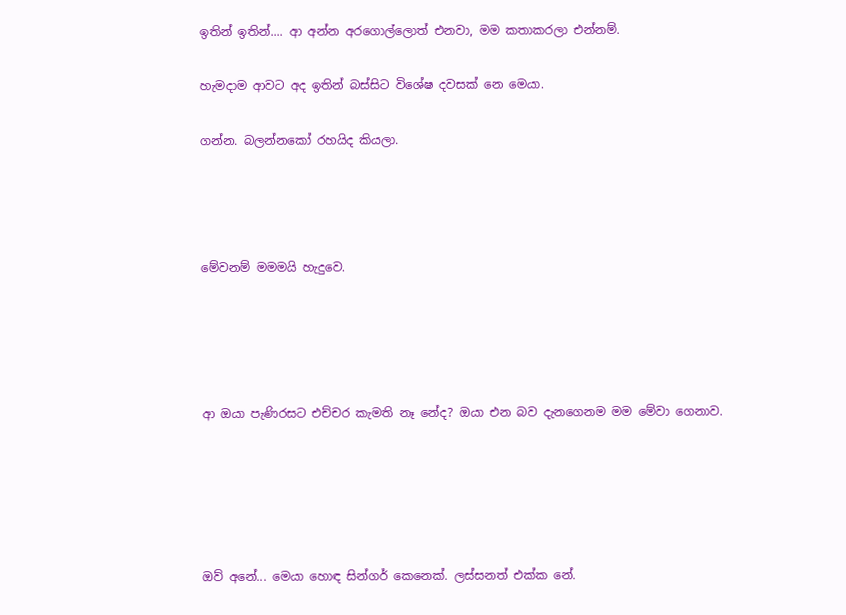ඉතින් ඉතින්.... ආ අන්න අරගොල්ලොත් එනවා, මම කතාකරලා එන්නම්.


හැමදාම ආවට අද ඉතින් බස්සිට විශේෂ දවසක් නෙ මෙයා.


ගන්න. බලන්නකෝ රහයිද කියලා.






මේවනම් මමමයි හැදුවෙ.







ආ ඔයා පැණිරසට එච්චර කැමති නෑ නේද? ඔයා එන බව දැනගෙනම මම මේවා ගෙනාව.








ඔව් අනේ... මෙයා හොඳ සින්ගර් කෙනෙක්. ලස්සනත් එක්ක නේ.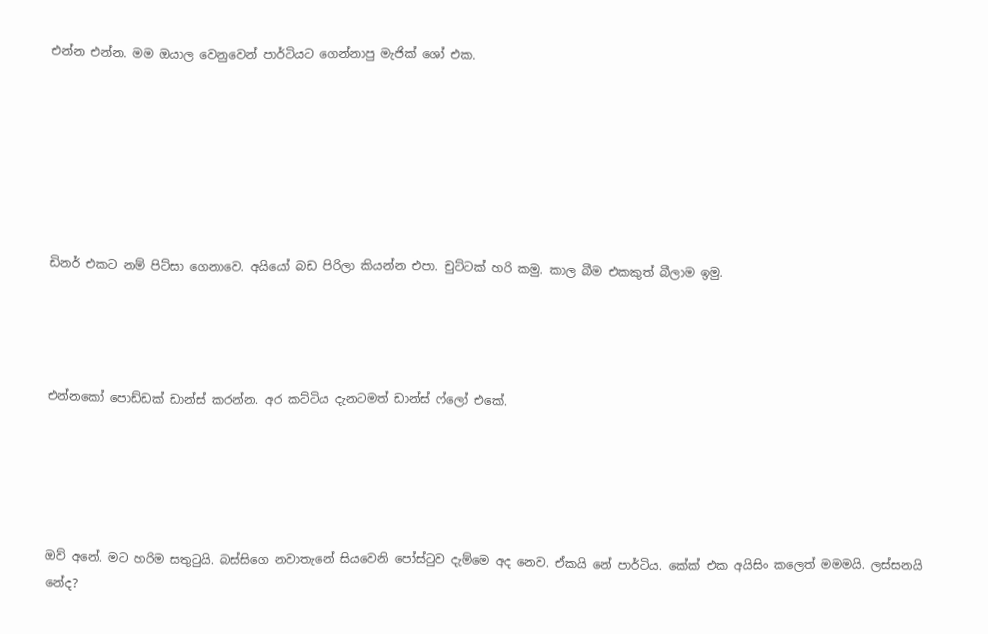එන්න එන්න. මම ඔයාල වෙනුවෙන් පාර්ටියට ගෙන්නාපු මැජික් ශෝ එක.







ඩිනර් එකට නම් පිට්සා ගෙනාවෙ. අයියෝ බඩ පිරිලා කියන්න එපා. චුට්ටක් හරි කමු. කාල බීම එකකුත් බීලාම ඉමු.




එන්නකෝ පොඩ්ඩක් ඩාන්ස් කරන්න. අර කට්ටිය දැනටමත් ඩාන්ස් ෆ්ලෝ එකේ.





ඔව් අනේ. මට හරිම සතුටුයි. බස්සිගෙ නවාතැනේ සියවෙනි පෝස්ටුව දැම්මෙ අද නෙව. ඒකයි නේ පාර්ටිය. කේක් එක අයිසිං කලෙත් මමමයි. ලස්සනයි නේද?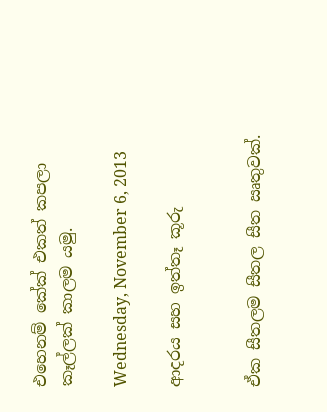එහෙනම් කේක් එකත් කපලා කෑල්ලක් කාලම යමු.

Wednesday, November 6, 2013

ආදරය සහ ඉත්තෑ කූරු


ඒක සීතලම සීතල සීත ඍතුවක්.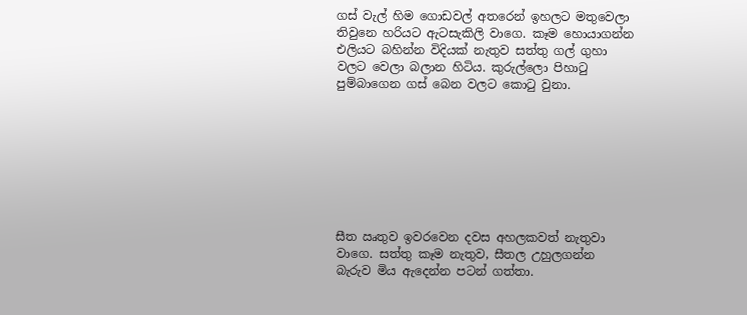ගස් වැල් හිම ගොඩවල් අතරෙන් ඉහලට මතුවෙලා තිවුනෙ හරියට ඇටසැකිලි වාගෙ. කෑම හොයාගන්න එලියට බහින්න විදියක් නැතුව සත්තු ගල් ගුහා වලට වෙලා බලාන හිටිය. කුරුල්ලො පිහාටු පුම්බාගෙන ගස් බෙන වලට කොටු වුනා.








සීත ඍතුව ඉවරවෙන දවස අහලකවත් නැතුවා වාගෙ. සත්තු කෑම නැතුව, සීතල උහුලගන්න බැරුව මිය ඇදෙන්න පටන් ගත්තා.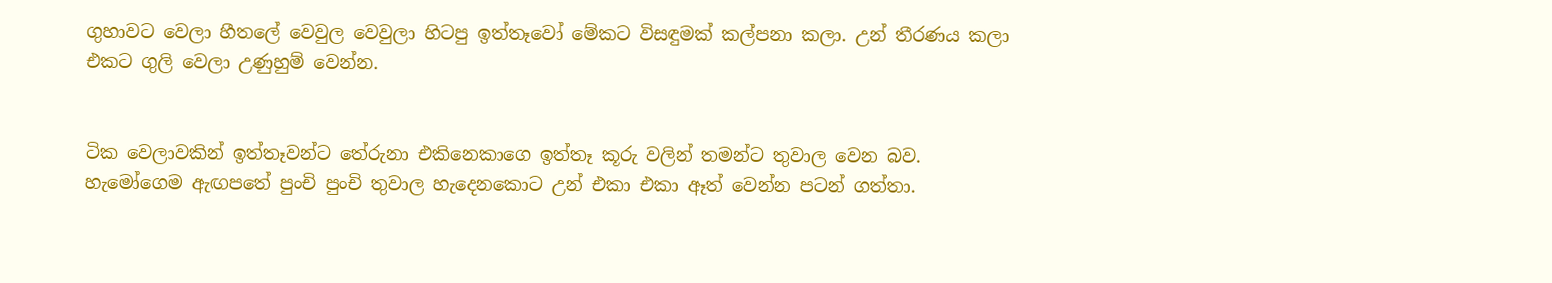ගුහාවට වෙලා හීතලේ වෙවුල වෙවුලා හිටපු ඉත්තෑවෝ මේකට විසඳුමක් කල්පනා කලා. උන් තීරණය කලා එකට ගුලි වෙලා උණුහුම් වෙන්න.


ටික වෙලාවකින් ඉත්තෑවන්ට තේරුනා එකිනෙකාගෙ ඉත්තෑ කූරු වලින් තමන්ට තුවාල වෙන බව. හැමෝගෙම ඇඟපතේ පුංචි පුංචි තුවාල හැදෙනකොට උන් එකා එකා ඈත් වෙන්න පටන් ගත්තා.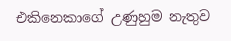එකිනෙකාගේ උණුහුම නැතුව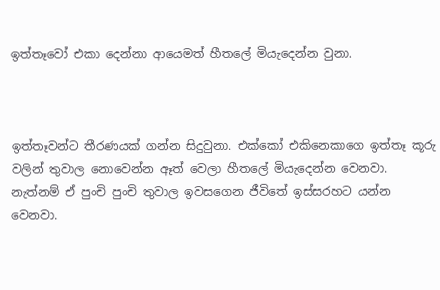ඉත්තෑවෝ එකා දෙන්නා ආයෙමත් හීතලේ මියැදෙන්න වුනා.



ඉත්තෑවන්ට තීරණයක් ගන්න සිදුවුනා. එක්කෝ එකිනෙකාගෙ ඉත්තෑ කූරු වලින් තුවාල නොවෙන්න ඈත් වෙලා හීතලේ මියැදෙන්න වෙනවා. නැත්නම් ඒ පුංචි පුංචි තුවාල ඉවසගෙන ජීවිතේ ඉස්සරහට යන්න වෙනවා.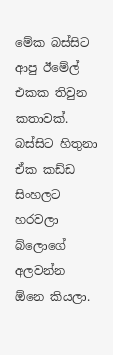මේක බස්සිට ආපු ඊමේල් එකක තිවුන කතාවක්. බස්සිට හිතුනා ඒක කඩ්ඩ සිංහලට හරවලා බ්ලොගේ අලවන්න ඕනෙ කියලා.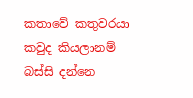කතාවේ කතුවරයා කවුද කියලානම් බස්සි දන්නෙ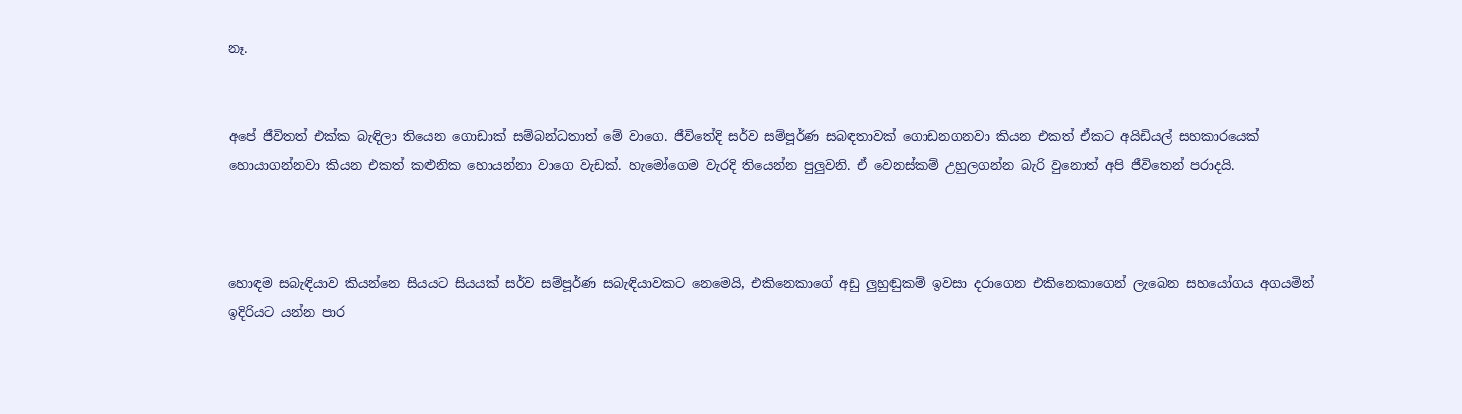නෑ.


අපේ ජීවිතත් එක්ක බැඳිලා තියෙන ගොඩාක් සම්බන්ධතාත් මේ වාගෙ. ජීවිතේදි සර්ව සම්පූර්ණ සබඳතාවක් ගොඩනගනවා කියන එකත් ඒකට අයිඩියල් සහකාරයෙක් හොයාගන්නවා කියන එකත් කළුනික හොයන්නා වාගෙ වැඩක්. හැමෝගෙම වැරදි තියෙන්න පුලුවනි. ඒ වෙනස්කම් උහුලගන්න බැරි වුනොත් අපි ජීවිතෙන් පරාදයි.



හොඳම සබැඳියාව කියන්නෙ සියයට සියයක් සර්ව සම්පූර්ණ සබැඳියාවකට නෙමෙයි, එකිනෙකාගේ අඩු ලුහුඬුකම් ඉවසා දරාගෙන එකිනෙකාගෙන් ලැබෙන සහයෝගය අගයමින් ඉදිරියට යන්න පාර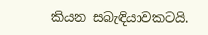කියන සබැඳියාවකටයි.